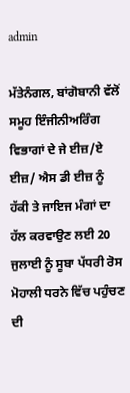admin

ਮੱਤੇਨੰਗਲ, ਬਾਂਗੋਬਾਨੀ ਵੱਲੋਂ ਸਮੂਹ ਇੰਜੀਨੀਅਰਿੰਗ ਵਿਭਾਗਾਂ ਦੇ ਜੇ ਈਜ਼/ਏ ਈਜ਼/ ਐਸ ਡੀ ਈਜ਼ ਨੂੰ ਹੱਕੀ ਤੇ ਜਾਇਜ ਮੰਗਾਂ ਦਾ ਹੱਲ ਕਰਵਾਉਣ ਲਈ 20 ਜੁਲਾਈ ਨੂੰ ਸੂਬਾ ਪੱਧਰੀ ਰੋਸ ਮੋਹਾਲੀ ਧਰਨੇ ਵਿੱਚ ਪਹੁੰਚਣ ਦੀ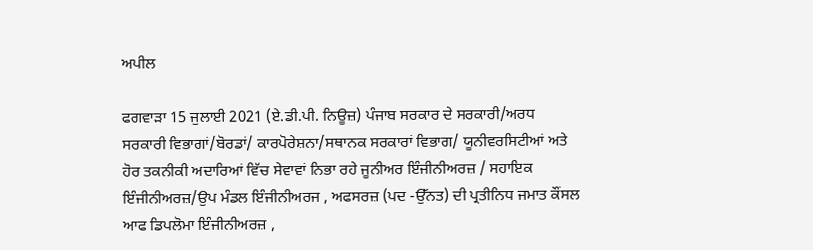ਅਪੀਲ

ਫਗਵਾੜਾ 15 ਜੁਲਾਈ 2021 (ਏ.ਡੀ.ਪੀ. ਨਿਊਜ਼) ਪੰਜਾਬ ਸਰਕਾਰ ਦੇ ਸਰਕਾਰੀ/ਅਰਧ ਸਰਕਾਰੀ ਵਿਭਾਗਾਂ/ਬੋਰਡਾਂ/ ਕਾਰਪੋਰੇਸ਼ਨਾ/ਸਥਾਨਕ ਸਰਕਾਰਾਂ ਵਿਭਾਗ/ ਯੂਨੀਵਰਸਿਟੀਆਂ ਅਤੇ ਹੋਰ ਤਕਨੀਕੀ ਅਦਾਰਿਆਂ ਵਿੱਚ ਸੇਵਾਵਾਂ ਨਿਭਾ ਰਹੇ ਜੂਨੀਅਰ ਇੰਜੀਨੀਅਰਜ਼ / ਸਹਾਇਕ ਇੰਜੀਨੀਅਰਜ਼/ਉਪ ਮੰਡਲ ਇੰਜੀਨੀਅਰਜ , ਅਫਸਰਜ਼ (ਪਦ -ਉੱਨਤ) ਦੀ ਪ੍ਰਤੀਨਿਧ ਜਮਾਤ ਕੌਂਸਲ ਆਫ ਡਿਪਲੋਮਾ ਇੰਜੀਨੀਅਰਜ਼ ,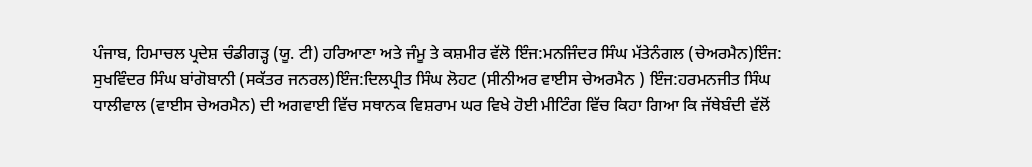ਪੰਜਾਬ, ਹਿਮਾਚਲ ਪ੍ਰਦੇਸ਼ ਚੰਡੀਗੜ੍ਹ (ਯੂ. ਟੀ) ਹਰਿਆਣਾ ਅਤੇ ਜੰਮੂ ਤੇ ਕਸ਼ਮੀਰ ਵੱਲੋ ਇੰਜ:ਮਨਜਿੰਦਰ ਸਿੰਘ ਮੱਤੇਨੰਗਲ (ਚੇਅਰਮੈਨ)ਇੰਜ: ਸੁਖਵਿੰਦਰ ਸਿੰਘ ਬਾਂਗੋਬਾਨੀ (ਸਕੱਤਰ ਜਨਰਲ)ਇੰਜ:ਦਿਲਪ੍ਰੀਤ ਸਿੰਘ ਲੋਹਟ (ਸੀਨੀਅਰ ਵਾਈਸ ਚੇਅਰਮੈਨ ) ਇੰਜ:ਹਰਮਨਜੀਤ ਸਿੰਘ ਧਾਲੀਵਾਲ (ਵਾਈਸ ਚੇਅਰਮੈਨ) ਦੀ ਅਗਵਾਈ ਵਿੱਚ ਸਥਾਨਕ ਵਿਸ਼ਰਾਮ ਘਰ ਵਿਖੇ ਹੋਈ ਮੀਟਿੰਗ ਵਿੱਚ ਕਿਹਾ ਗਿਆ ਕਿ ਜੱਥੇਬੰਦੀ ਵੱਲੋਂ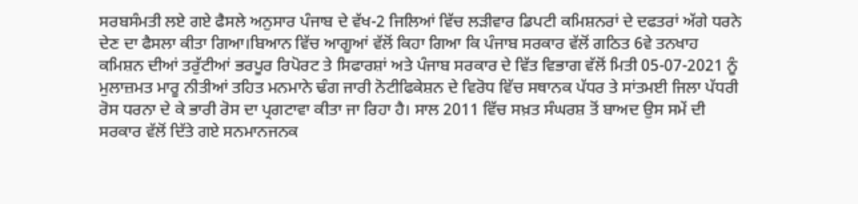ਸਰਬਸੰਮਤੀ ਲਏ ਗਏ ਫੈਸਲੇ ਅਨੁਸਾਰ ਪੰਜਾਬ ਦੇ ਵੱਖ-2 ਜਿਲਿਆਂ ਵਿੱਚ ਲੜੀਵਾਰ ਡਿਪਟੀ ਕਮਿਸ਼ਨਰਾਂ ਦੇ ਦਫਤਰਾਂ ਅੱਗੇ ਧਰਨੇ ਦੇਣ ਦਾ ਫੈਸਲਾ ਕੀਤਾ ਗਿਆ।ਬਿਆਨ ਵਿੱਚ ਆਗੂਆਂ ਵੱਲੋਂ ਕਿਹਾ ਗਿਆ ਕਿ ਪੰਜਾਬ ਸਰਕਾਰ ਵੱਲੋਂ ਗਠਿਤ 6ਵੇ ਤਨਖਾਹ ਕਮਿਸ਼ਨ ਦੀਆਂ ਤਰੁੱਟੀਆਂ ਭਰਪੂਰ ਰਿਪੋਰਟ ਤੇ ਸਿਫਾਰਸ਼ਾਂ ਅਤੇ ਪੰਜਾਬ ਸਰਕਾਰ ਦੇ ਵਿੱਤ ਵਿਭਾਗ ਵੱਲੋਂ ਮਿਤੀ 05-07-2021 ਨੂੰ ਮੁਲਾਜ਼ਮਤ ਮਾਰੂ ਨੀਤੀਆਂ ਤਹਿਤ ਮਨਮਾਨੇ ਢੰਗ ਜਾਰੀ ਨੋਟੀਫਿਕੇਸ਼ਨ ਦੇ ਵਿਰੋਧ ਵਿੱਚ ਸਥਾਨਕ ਪੱਧਰ ਤੇ ਸਾਂਤਮਈ ਜਿਲਾ ਪੱਧਰੀ ਰੋਸ ਧਰਨਾ ਦੇ ਕੇ ਭਾਰੀ ਰੋਸ ਦਾ ਪ੍ਰਗਟਾਵਾ ਕੀਤਾ ਜਾ ਰਿਹਾ ਹੈ। ਸਾਲ 2011 ਵਿੱਚ ਸਖ਼ਤ ਸੰਘਰਸ਼ ਤੋਂ ਬਾਅਦ ਉਸ ਸਮੇਂ ਦੀ ਸਰਕਾਰ ਵੱਲੋਂ ਦਿੱਤੇ ਗਏ ਸਨਮਾਨਜਨਕ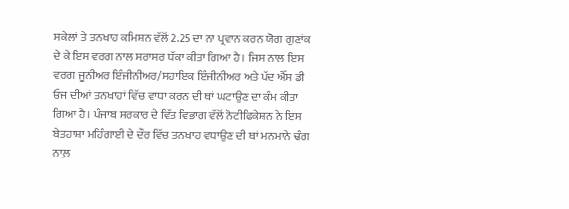ਸਕੇਲਾਂ ਤੇ ਤਨਖਾਹ ਕਮਿਸ਼ਨ ਵੱਲੋਂ 2.25 ਦਾ ਨਾ ਪ੍ਰਵਾਨ ਕਰਨ ਯੋਗ ਗੁਣਾਂਕ ਦੇ ਕੇ ਇਸ ਵਰਗ ਨਾਲ ਸਰਾਸਰ ਧੱਕਾ ਕੀਤਾ ਗਿਆ ਹੈ। ਜਿਸ ਨਾਲ ਇਸ ਵਰਗ ਜੂਨੀਅਰ ਇੰਜੀਨੀਅਰ/ਸਹਾਇਕ ਇੰਜੀਨੀਅਰ ਅਤੇ ਪੱਦ ਐੱਸ ਡੀ ਓਜ ਦੀਆਂ ਤਨਖਾਹਾਂ ਵਿੱਚ ਵਾਧਾ ਕਰਨ ਦੀ ਥਾਂ ਘਟਾਉਣ ਦਾ ਕੰਮ ਕੀਤਾ ਗਿਆ ਹੈ। ਪੰਜਾਬ ਸਰਕਾਰ ਦੇ ਵਿੱਤ ਵਿਭਾਗ ਵੱਲੋਂ ਨੋਟੀਫਿਕੇਸ਼ਨ ਨੇ ਇਸ ਬੇਤਹਾਸ਼ਾ ਮਹਿੰਗਾਈ ਦੇ ਦੌਰ ਵਿੱਚ ਤਨਖਾਹ ਵਧਾਉਣ ਦੀ ਥਾਂ ਮਨਮਾਨੇ ਢੰਗ ਨਾਲ਼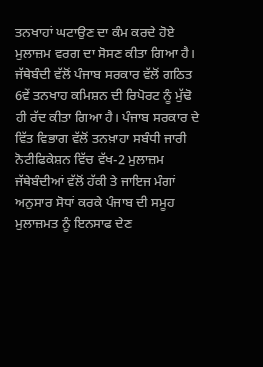ਤਨਖਾਹਾਂ ਘਟਾਉਣ ਦਾ ਕੰਮ ਕਰਦੇ ਹੋਏ ਮੁਲਾਜ਼ਮ ਵਰਗ ਦਾ ਸੋਸਣ ਕੀਤਾ ਗਿਆ ਹੈ। ਜੱਥੇਬੰਦੀ ਵੱਲੋਂ ਪੰਜਾਬ ਸਰਕਾਰ ਵੱਲੋਂ ਗਠਿਤ 6ਵੇਂ ਤਨਖਾਹ ਕਮਿਸ਼ਨ ਦੀ ਰਿਪੋਰਟ ਨੂੰ ਮੁੱਢੋ ਹੀ ਰੱਦ ਕੀਤਾ ਗਿਆ ਹੈ। ਪੰਜਾਬ ਸਰਕਾਰ ਦੇ ਵਿੱਤ ਵਿਭਾਗ ਵੱਲੋਂ ਤਨਖ਼ਾਹਾ ਸਬੰਧੀ ਜਾਰੀ ਨੋਟੀਫਿਕੇਸ਼ਨ ਵਿੱਚ ਵੱਖ-2 ਮੁਲਾਜ਼ਮ ਜੱਥੇਬੰਦੀਆਂ ਵੱਲੋਂ ਹੱਕੀ ਤੇ ਜਾਇਜ ਮੰਗਾਂ ਅਨੁਸਾਰ ਸੋਧਾਂ ਕਰਕੇ ਪੰਜਾਬ ਦੀ ਸਮੂਹ ਮੁਲਾਜ਼ਮਤ ਨੂੰ ਇਨਸਾਫ ਦੇਣ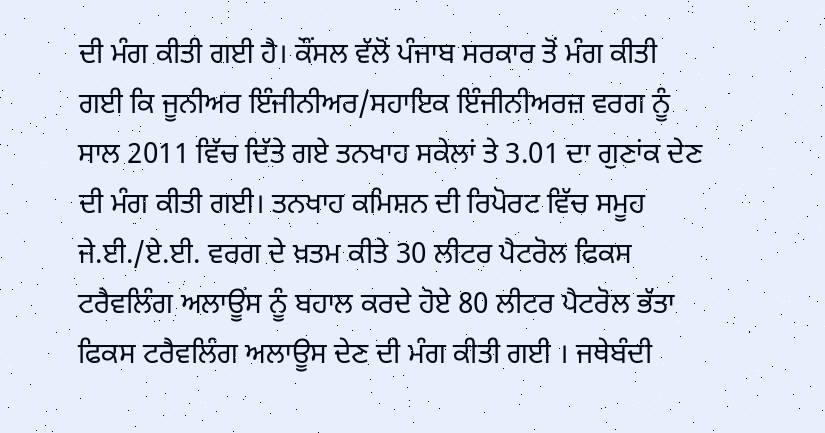ਦੀ ਮੰਗ ਕੀਤੀ ਗਈ ਹੈ। ਕੌਂਸਲ ਵੱਲੋਂ ਪੰਜਾਬ ਸਰਕਾਰ ਤੋਂ ਮੰਗ ਕੀਤੀ ਗਈ ਕਿ ਜੂਨੀਅਰ ਇੰਜੀਨੀਅਰ/ਸਹਾਇਕ ਇੰਜੀਨੀਅਰਜ਼ ਵਰਗ ਨੂੰ ਸਾਲ 2011 ਵਿੱਚ ਦਿੱਤੇ ਗਏ ਤਨਖਾਹ ਸਕੇਲਾਂ ਤੇ 3.01 ਦਾ ਗੁਣਾਂਕ ਦੇਣ ਦੀ ਮੰਗ ਕੀਤੀ ਗਈ। ਤਨਖਾਹ ਕਮਿਸ਼ਨ ਦੀ ਰਿਪੋਰਟ ਵਿੱਚ ਸਮੂਹ ਜੇ.ਈ./ਏ.ਈ. ਵਰਗ ਦੇ ਖ਼ਤਮ ਕੀਤੇ 30 ਲੀਟਰ ਪੈਟਰੋਲ ਫਿਕਸ ਟਰੈਵਲਿੰਗ ਅਲਾਊਂਸ ਨੂੰ ਬਹਾਲ ਕਰਦੇ ਹੋਏ 80 ਲੀਟਰ ਪੈਟਰੋਲ ਭੱਤਾ ਫਿਕਸ ਟਰੈਵਲਿੰਗ ਅਲਾਊਸ ਦੇਣ ਦੀ ਮੰਗ ਕੀਤੀ ਗਈ । ਜਥੇਬੰਦੀ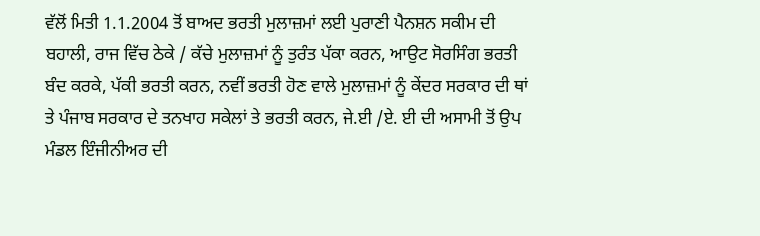ਵੱਲੋਂ ਮਿਤੀ 1.1.2004 ਤੋਂ ਬਾਅਦ ਭਰਤੀ ਮੁਲਾਜ਼ਮਾਂ ਲਈ ਪੁਰਾਣੀ ਪੈਨਸ਼ਨ ਸਕੀਮ ਦੀ ਬਹਾਲੀ, ਰਾਜ ਵਿੱਚ ਠੇਕੇ / ਕੱਚੇ ਮੁਲਾਜ਼ਮਾਂ ਨੂੰ ਤੁਰੰਤ ਪੱਕਾ ਕਰਨ, ਆਉਟ ਸੋਰਸਿੰਗ ਭਰਤੀ ਬੰਦ ਕਰਕੇ, ਪੱਕੀ ਭਰਤੀ ਕਰਨ, ਨਵੀਂ ਭਰਤੀ ਹੋਣ ਵਾਲੇ ਮੁਲਾਜ਼ਮਾਂ ਨੂੰ ਕੇਂਦਰ ਸਰਕਾਰ ਦੀ ਥਾਂ ਤੇ ਪੰਜਾਬ ਸਰਕਾਰ ਦੇ ਤਨਖਾਹ ਸਕੇਲਾਂ ਤੇ ਭਰਤੀ ਕਰਨ, ਜੇ.ਈ /ਏ. ਈ ਦੀ ਅਸਾਮੀ ਤੋਂ ਉਪ ਮੰਡਲ ਇੰਜੀਨੀਅਰ ਦੀ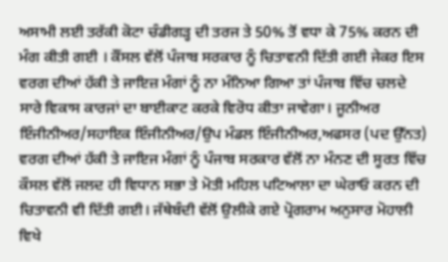ਅਸਾਮੀ ਲਈ ਤਰੱਕੀ ਕੋਟਾ ਚੰਡੀਗੜ੍ਹ ਦੀ ਤਰਜ ਤੇ 50% ਤੋਂ ਵਧਾ ਕੇ 75% ਕਰਨ ਦੀ ਮੰਗ ਕੀਤੀ ਗਈ । ਕੌਂਸਲ ਵੱਲੋਂ ਪੰਜਾਬ ਸਰਕਾਰ ਨੂੰ ਚਿਤਾਵਨੀ ਦਿੱਤੀ ਗਈ ਜੇਕਰ ਇਸ ਵਰਗ ਦੀਆਂ ਹੱਕੀ ਤੇ ਜਾਇਜ਼ ਮੰਗਾਂ ਨੂੰ ਨਾ ਮੰਨਿਆ ਗਿਆ ਤਾਂ ਪੰਜਾਬ ਵਿੱਚ ਚਲਦੇ ਸਾਰੇ ਵਿਕਾਸ ਕਾਰਜਾਂ ਦਾ ਬਾਈਕਾਟ ਕਰਕੇ ਵਿਰੋਧ ਕੀਤਾ ਜਾਵੇਗਾ। ਜੂਨੀਅਰ ਇੰਜੀਨੀਅਰ/ਸਹਾਇਕ ਇੰਜੀਨੀਅਰ/ਉਪ ਮੰਡਲ ਇੰਜੀਨੀਅਰ,ਅਫਸਰ (ਪਦ ਉੱਨਤ) ਵਰਗ ਦੀਆਂ ਹੱਕੀ ਤੇ ਜਾਇਜ ਮੰਗਾਂ ਨੂੰ ਪੰਜਾਬ ਸਰਕਾਰ ਵੱਲੋਂ ਨਾ ਮੰਨਣ ਦੀ ਸੂਰਤ ਵਿੱਚ ਕੌਸਲ ਵੱਲੋਂ ਜਲਦ ਹੀ ਵਿਧਾਨ ਸਭਾ ਤੇ ਮੋਤੀ ਮਹਿਲ ਪਟਿਆਲਾ ਦਾ ਘੇਰਾਓ ਕਰਨ ਦੀ ਚਿਤਾਵਨੀ ਵੀ ਦਿੱਤੀ ਗਈ। ਜੱਥੇਬੰਦੀ ਵੱਲੋਂ ਉਲੀਕੇ ਗਏ ਪ੍ਰੋਗਰਾਮ ਅਨੁਸਾਰ ਮੋਹਾਲੀ ਵਿਖੇ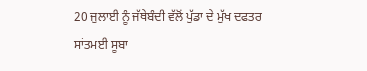20 ਜੁਲਾਈ ਨੂੰ ਜੱਥੇਬੰਦੀ ਵੱਲੋਂ ਪੁੱਡਾ ਦੇ ਮੁੱਖ ਦਫਤਰ ਸਾਂਤਮਈ ਸੂਬਾ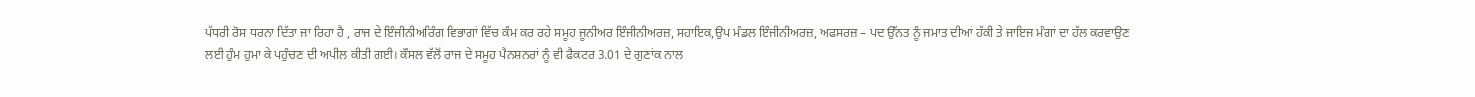ਪੱਧਰੀ ਰੋਸ ਧਰਨਾ ਦਿੱਤਾ ਜਾ ਰਿਹਾ ਹੈ , ਰਾਜ ਦੇ ਇੰਜੀਨੀਅਰਿੰਗ ਵਿਭਾਗਾਂ ਵਿੱਚ ਕੰਮ ਕਰ ਰਹੇ ਸਮੂਹ ਜੂਨੀਅਰ ਇੰਜੀਨੀਅਰਜ਼, ਸਹਾਇਕ,ਉਪ ਮੰਡਲ ਇੰਜੀਨੀਅਰਜ਼, ਅਫਸਰਜ਼ – ਪਦ ਉੱਨਤ ਨੂੰ ਜਮਾਤ ਦੀਆਂ ਹੱਕੀ ਤੇ ਜਾਇਜ ਮੰਗਾਂ ਦਾ ਹੱਲ ਕਰਵਾਉਣ ਲਈ ਹੁੰਮ ਹੁਮਾ ਕੇ ਪਹੁੰਚਣ ਦੀ ਅਪੀਲ ਕੀਤੀ ਗਈ। ਕੌਸਲ ਵੱਲੋਂ ਰਾਜ ਦੇ ਸਮੂਹ ਪੈਨਸ਼ਨਰਾਂ ਨੂੰ ਵੀ ਫੈਕਟਰ 3.01 ਦੇ ਗੁਣਾਂਕ ਨਾਲ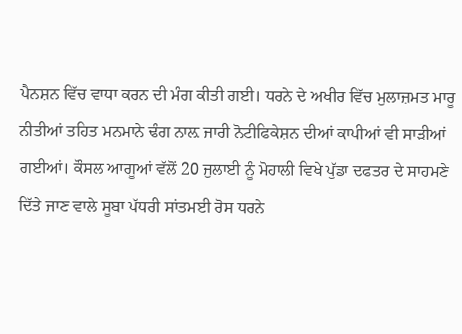ਪੈਨਸ਼ਨ ਵਿੱਚ ਵਾਧਾ ਕਰਨ ਦੀ ਮੰਗ ਕੀਤੀ ਗਈ। ਧਰਨੇ ਦੇ ਅਖੀਰ ਵਿੱਚ ਮੁਲਾਜ਼ਮਤ ਮਾਰੂ ਨੀਤੀਆਂ ਤਹਿਤ ਮਨਮਾਨੇ ਢੰਗ ਨਾਲ਼ ਜਾਰੀ ਨੋਟੀਫਿਕੇਸ਼ਨ ਦੀਆਂ ਕਾਪੀਆਂ ਵੀ ਸਾੜੀਆਂ ਗਈਆਂ। ਕੌਸਲ ਆਗੂਆਂ ਵੱਲੋਂ 20 ਜੁਲਾਈ ਨੂੰ ਮੋਹਾਲੀ ਵਿਖੇ ਪੁੱਡਾ ਦਫਤਰ ਦੇ ਸਾਹਮਣੇ ਦਿੱਤੇ ਜਾਣ ਵਾਲੇ ਸੂਬਾ ਪੱਧਰੀ ਸਾਂਤਮਈ ਰੋਸ ਧਰਨੇ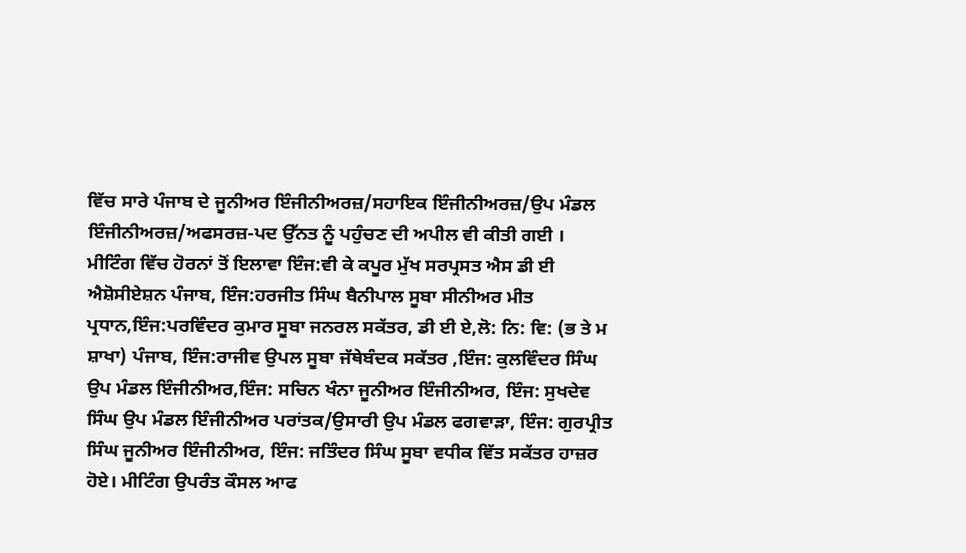ਵਿੱਚ ਸਾਰੇ ਪੰਜਾਬ ਦੇ ਜੂਨੀਅਰ ਇੰਜੀਨੀਅਰਜ਼/ਸਹਾਇਕ ਇੰਜੀਨੀਅਰਜ਼/ਉਪ ਮੰਡਲ ਇੰਜੀਨੀਅਰਜ਼/ਅਫਸਰਜ਼-ਪਦ ਉੱਨਤ ਨੂੰ ਪਹੁੰਚਣ ਦੀ ਅਪੀਲ ਵੀ ਕੀਤੀ ਗਈ । ਮੀਟਿੰਗ ਵਿੱਚ ਹੋਰਨਾਂ ਤੋਂ ਇਲਾਵਾ ਇੰਜ:ਵੀ ਕੇ ਕਪੂਰ ਮੁੱਖ ਸਰਪ੍ਰਸਤ ਐਸ ਡੀ ਈ ਐਸ਼ੋਸੀਏਸ਼ਨ ਪੰਜਾਬ, ਇੰਜ:ਹਰਜੀਤ ਸਿੰਘ ਬੈਨੀਪਾਲ ਸੂਬਾ ਸੀਨੀਅਰ ਮੀਤ ਪ੍ਰਧਾਨ,ਇੰਜ:ਪਰਵਿੰਦਰ ਕੁਮਾਰ ਸੂਬਾ ਜਨਰਲ ਸਕੱਤਰ, ਡੀ ਈ ਏ,ਲੋ: ਨਿ: ਵਿ: (ਭ ਤੇ ਮ ਸ਼ਾਖਾ) ਪੰਜਾਬ, ਇੰਜ:ਰਾਜੀਵ ਉਪਲ ਸੂਬਾ ਜੱਥੇਬੰਦਕ ਸਕੱਤਰ ,ਇੰਜ: ਕੁਲਵਿੰਦਰ ਸਿੰਘ ਉਪ ਮੰਡਲ ਇੰਜੀਨੀਅਰ,ਇੰਜ: ਸਚਿਨ ਖੰਨਾ ਜੂਨੀਅਰ ਇੰਜੀਨੀਅਰ, ਇੰਜ: ਸੁਖਦੇਵ ਸਿੰਘ ਉਪ ਮੰਡਲ ਇੰਜੀਨੀਅਰ ਪਰਾਂਤਕ/ਉਸਾਰੀ ਉਪ ਮੰਡਲ ਫਗਵਾੜਾ, ਇੰਜ: ਗੁਰਪ੍ਰੀਤ ਸਿੰਘ ਜੂਨੀਅਰ ਇੰਜੀਨੀਅਰ, ਇੰਜ: ਜਤਿੰਦਰ ਸਿੰਘ ਸੂਬਾ ਵਧੀਕ ਵਿੱਤ ਸਕੱਤਰ ਹਾਜ਼ਰ ਹੋਏ। ਮੀਟਿੰਗ ਉਪਰੰਤ ਕੌਸਲ ਆਫ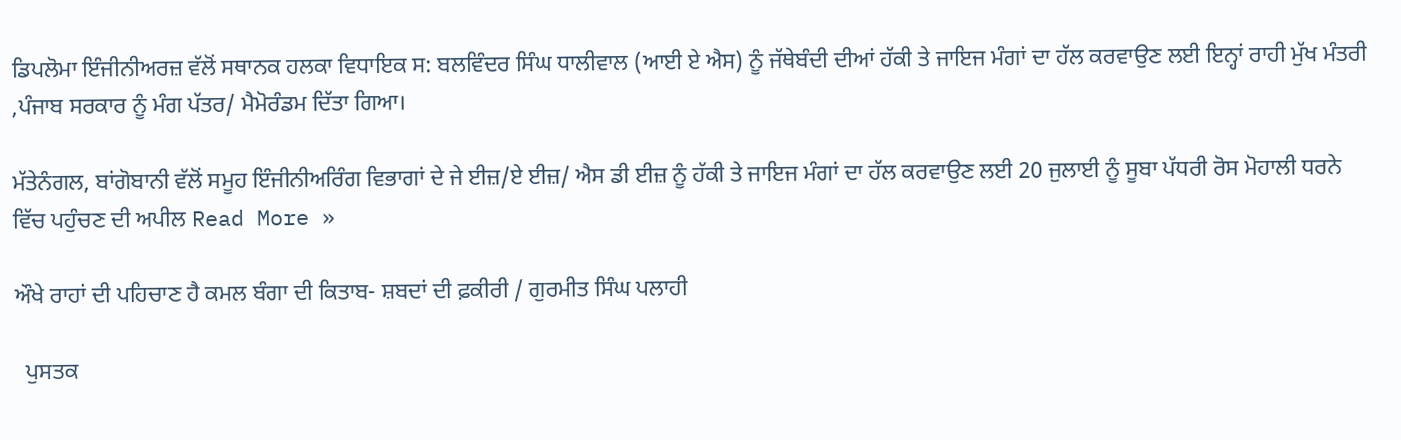ਡਿਪਲੋਮਾ ਇੰਜੀਨੀਅਰਜ਼ ਵੱਲੋਂ ਸਥਾਨਕ ਹਲਕਾ ਵਿਧਾਇਕ ਸ: ਬਲਵਿੰਦਰ ਸਿੰਘ ਧਾਲੀਵਾਲ (ਆਈ ਏ ਐਸ) ਨੂੰ ਜੱਥੇਬੰਦੀ ਦੀਆਂ ਹੱਕੀ ਤੇ ਜਾਇਜ ਮੰਗਾਂ ਦਾ ਹੱਲ ਕਰਵਾਉਣ ਲਈ ਇਨ੍ਹਾਂ ਰਾਹੀ ਮੁੱਖ ਮੰਤਰੀ ,ਪੰਜਾਬ ਸਰਕਾਰ ਨੂੰ ਮੰਗ ਪੱਤਰ/ ਮੈਮੋਰੰਡਮ ਦਿੱਤਾ ਗਿਆ।

ਮੱਤੇਨੰਗਲ, ਬਾਂਗੋਬਾਨੀ ਵੱਲੋਂ ਸਮੂਹ ਇੰਜੀਨੀਅਰਿੰਗ ਵਿਭਾਗਾਂ ਦੇ ਜੇ ਈਜ਼/ਏ ਈਜ਼/ ਐਸ ਡੀ ਈਜ਼ ਨੂੰ ਹੱਕੀ ਤੇ ਜਾਇਜ ਮੰਗਾਂ ਦਾ ਹੱਲ ਕਰਵਾਉਣ ਲਈ 20 ਜੁਲਾਈ ਨੂੰ ਸੂਬਾ ਪੱਧਰੀ ਰੋਸ ਮੋਹਾਲੀ ਧਰਨੇ ਵਿੱਚ ਪਹੁੰਚਣ ਦੀ ਅਪੀਲ Read More »

ਔਖੇ ਰਾਹਾਂ ਦੀ ਪਹਿਚਾਣ ਹੈ ਕਮਲ ਬੰਗਾ ਦੀ ਕਿਤਾਬ- ਸ਼ਬਦਾਂ ਦੀ ਫ਼ਕੀਰੀ / ਗੁਰਮੀਤ ਸਿੰਘ ਪਲਾਹੀ

  ਪੁਸਤਕ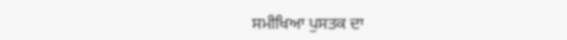ਸਮੀਖਿਆ ਪੁਸਤਕ ਦਾ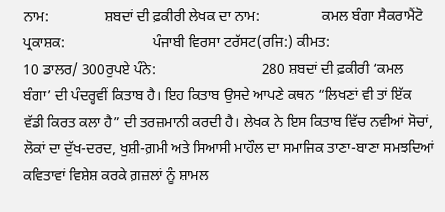ਨਾਮ:               ਸ਼ਬਦਾਂ ਦੀ ਫ਼ਕੀਰੀ ਲੇਖਕ ਦਾ ਨਾਮ:                 ਕਮਲ ਬੰਗਾ ਸੈਕਰਾਮੈਂਟੋ ਪ੍ਰਕਾਸ਼ਕ:                        ਪੰਜਾਬੀ ਵਿਰਸਾ ਟਰੱਸਟ(ਰਜਿ:) ਕੀਮਤ:                          10 ਡਾਲਰ/ 300ਰੁਪਏ ਪੰਨੇ:                             280 ਸ਼ਬਦਾਂ ਦੀ ਫ਼ਕੀਰੀ ‘ਕਮਲ ਬੰਗਾ’ ਦੀ ਪੰਦਰ੍ਹਵੀਂ ਕਿਤਾਬ ਹੈ। ਇਹ ਕਿਤਾਬ ਉਸਦੇ ਆਪਣੇ ਕਥਨ “ਲਿਖਣਾਂ ਵੀ ਤਾਂ ਇੱਕ ਵੱਡੀ ਕਿਰਤ ਕਲਾ ਹੈ” ਦੀ ਤਰਜ਼ਮਾਨੀ ਕਰਦੀ ਹੈ। ਲੇਖਕ ਨੇ ਇਸ ਕਿਤਾਬ ਵਿੱਚ ਨਵੀਆਂ ਸੋਚਾਂ, ਲੋਕਾਂ ਦਾ ਦੁੱਖ-ਦਰਦ, ਖੁਸ਼ੀ-ਗ਼ਮੀ ਅਤੇ ਸਿਆਸੀ ਮਾਹੌਲ ਦਾ ਸਮਾਜਿਕ ਤਾਣਾ-ਬਾਣਾ ਸਮਝਦਿਆਂ ਕਵਿਤਾਵਾਂ ਵਿਸ਼ੇਸ਼ ਕਰਕੇ ਗ਼ਜ਼ਲਾਂ ਨੂੰ ਸ਼ਾਮਲ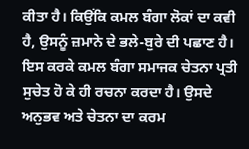ਕੀਤਾ ਹੈ। ਕਿਉਂਕਿ ਕਮਲ ਬੰਗਾ ਲੋਕਾਂ ਦਾ ਕਵੀ ਹੈ, ਉਸਨੂੰ ਜ਼ਮਾਨੇ ਦੇ ਭਲੇ-ਬੁਰੇ ਦੀ ਪਛਾਣ ਹੈ। ਇਸ ਕਰਕੇ ਕਮਲ ਬੰਗਾ ਸਮਾਜਕ ਚੇਤਨਾ ਪ੍ਰਤੀ ਸੁਚੇਤ ਹੋ ਕੇ ਹੀ ਰਚਨਾ ਕਰਦਾ ਹੈ। ਉਸਦੇ ਅਨੁਭਵ ਅਤੇ ਚੇਤਨਾ ਦਾ ਕਰਮ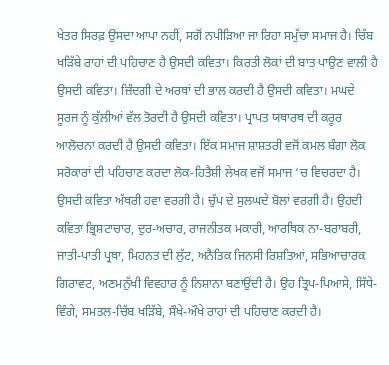ਖੇਤਰ ਸਿਰਫ਼ ਉਸਦਾ ਆਪਾ ਨਹੀਂ, ਸਗੋਂ ਨਪੀੜਿਆ ਜਾ ਰਿਹਾ ਸਮੁੱਚਾ ਸਮਾਜ ਹੈ। ਚਿੱਬ ਖੜਿੱਬੇ ਰਾਹਾਂ ਦੀ ਪਹਿਚਾਣ ਹੈ ਉਸਦੀ ਕਵਿਤਾ। ਕਿਰਤੀ ਲੋਕਾਂ ਦੀ ਬਾਤ ਪਾਉਣ ਵਾਲੀ ਹੈ ਉਸਦੀ ਕਵਿਤਾ। ਜ਼ਿੰਦਗੀ ਦੇ ਅਰਥਾਂ ਦੀ ਭਾਲ ਕਰਦੀ ਹੈ ਉਸਦੀ ਕਵਿਤਾ। ਮਘਦੇ ਸੂਰਜ ਨੂੰ ਕੁੱਲੀਆਂ ਵੱਲ ਤੋਰਦੀ ਹੈ ਉਸਦੀ ਕਵਿਤਾ। ਪ੍ਰਾਪਤ ਯਥਾਰਥ ਦੀ ਕਰੂਰ ਆਲੋਚਨਾ ਕਰਦੀ ਹੈ ਉਸਦੀ ਕਵਿਤਾ। ਇੱਕ ਸਮਾਜ ਸ਼ਾਸ਼ਤਰੀ ਵਜੋਂ ਕਮਲ ਬੰਗਾ ਲੋਕ ਸਰੋਕਾਰਾਂ ਦੀ ਪਹਿਚਾਣ ਕਰਦਾ ਲੋਕ-ਹਿਤੈਸ਼ੀ ਲੇਖਕ ਵਜੋਂ ਸਮਾਜ ‘ਚ ਵਿਚਰਦਾ ਹੈ। ਉਸਦੀ ਕਵਿਤਾ ਅੱਥਰੀ ਹਵਾ ਵਰਗੀ ਹੈ। ਚੁੱਪ ਦੇ ਸੁਲਘਦੇ ਬੋਲਾਂ ਵਰਗੀ ਹੈ। ਉਹਦੀ ਕਵਿਤਾ ਭ੍ਰਿਸ਼ਟਾਚਾਰ, ਦੁਰ-ਅਚਾਰ, ਰਾਜਨੀਤਕ ਮਕਾਰੀ, ਆਰਥਿਕ ਨਾ-ਬਰਾਬਰੀ, ਜਾਤੀ-ਪਾਤੀ ਪ੍ਰਥਾ, ਮਿਹਨਤ ਦੀ ਲੁੱਟ, ਅਨੈਤਿਕ ਜਿਨਸੀ ਰਿਸ਼ਤਿਆਂ, ਸਭਿਆਚਾਰਕ ਗਿਰਾਵਟ, ਅਣਮਨੁੱਖੀ ਵਿਵਹਾਰ ਨੂੰ ਨਿਸ਼ਾਨਾ ਬਣਾਉਂਦੀ ਹੈ। ਉਹ ਤ੍ਰਿਪ-ਪਿਆਸੇ, ਸਿੱਧੇ-ਵਿੰਗੇ, ਸਮਤਲ-ਚਿੱਬ ਖੜਿੱਬੇ, ਸੌਖੇ-ਔਖੇ ਰਾਹਾਂ ਦੀ ਪਹਿਚਾਣ ਕਰਦੀ ਹੈ।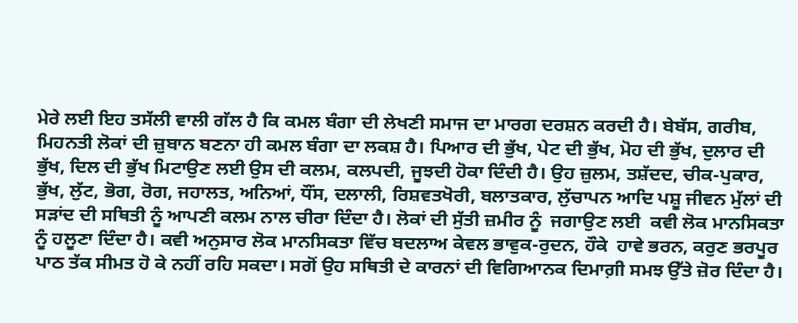ਮੇਰੇ ਲਈ ਇਹ ਤਸੱਲੀ ਵਾਲੀ ਗੱਲ ਹੈ ਕਿ ਕਮਲ ਬੰਗਾ ਦੀ ਲੇਖਣੀ ਸਮਾਜ ਦਾ ਮਾਰਗ ਦਰਸ਼ਨ ਕਰਦੀ ਹੈ। ਬੇਬੱਸ, ਗਰੀਬ, ਮਿਹਨਤੀ ਲੋਕਾਂ ਦੀ ਜ਼ੁਬਾਨ ਬਣਨਾ ਹੀ ਕਮਲ ਬੰਗਾ ਦਾ ਲਕਸ਼ ਹੈ। ਪਿਆਰ ਦੀ ਭੁੱਖ, ਪੇਟ ਦੀ ਭੁੱਖ, ਮੋਹ ਦੀ ਭੁੱਖ, ਦੁਲਾਰ ਦੀ ਭੁੱਖ, ਦਿਲ ਦੀ ਭੁੱਖ ਮਿਟਾਉਣ ਲਈ ਉਸ ਦੀ ਕਲਮ, ਕਲਪਦੀ, ਜੂਝਦੀ ਹੋਕਾ ਦਿੰਦੀ ਹੈ। ਉਹ ਜ਼ੁਲਮ, ਤਸ਼ੱਦਦ, ਚੀਕ-ਪੁਕਾਰ, ਭੁੱਖ, ਲੁੱਟ, ਭੋਗ, ਰੋਗ, ਜਹਾਲਤ, ਅਨਿਆਂ, ਧੌਂਸ, ਦਲਾਲੀ, ਰਿਸ਼ਵਤਖੋਰੀ, ਬਲਾਤਕਾਰ, ਲੁੱਚਾਪਨ ਆਦਿ ਪਸ਼ੂ ਜੀਵਨ ਮੁੱਲਾਂ ਦੀ ਸੜਾਂਦ ਦੀ ਸਥਿਤੀ ਨੂੰ ਆਪਣੀ ਕਲਮ ਨਾਲ ਚੀਰਾ ਦਿੰਦਾ ਹੈ। ਲੋਕਾਂ ਦੀ ਸੁੱਤੀ ਜ਼ਮੀਰ ਨੂੰ  ਜਗਾਉਣ ਲਈ  ਕਵੀ ਲੋਕ ਮਾਨਸਿਕਤਾ ਨੂੰ ਹਲੂਣਾ ਦਿੰਦਾ ਹੈ। ਕਵੀ ਅਨੁਸਾਰ ਲੋਕ ਮਾਨਸਿਕਤਾ ਵਿੱਚ ਬਦਲਾਅ ਕੇਵਲ ਭਾਵੁਕ-ਰੁਦਨ, ਹੌਕੇ  ਹਾਵੇ ਭਰਨ, ਕਰੁਣ ਭਰਪੂਰ ਪਾਠ ਤੱਕ ਸੀਮਤ ਹੋ ਕੇ ਨਹੀਂ ਰਹਿ ਸਕਦਾ। ਸਗੋਂ ਉਹ ਸਥਿਤੀ ਦੇ ਕਾਰਨਾਂ ਦੀ ਵਿਗਿਆਨਕ ਦਿਮਾਗ਼ੀ ਸਮਝ ਉੱਤੇ ਜ਼ੋਰ ਦਿੰਦਾ ਹੈ।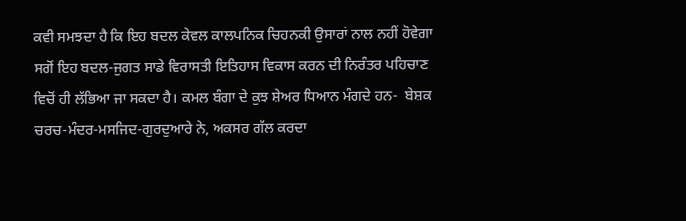ਕਵੀ ਸਮਝਦਾ ਹੈ ਕਿ ਇਹ ਬਦਲ ਕੇਵਲ ਕਾਲਪਨਿਕ ਚਿਹਨਕੀ ਉਸਾਰਾਂ ਨਾਲ ਨਹੀਂ ਹੋਵੇਗਾ ਸਗੋਂ ਇਹ ਬਦਲ-ਜੁਗਤ ਸਾਡੇ ਵਿਰਾਸਤੀ ਇਤਿਹਾਸ ਵਿਕਾਸ ਕਰਨ ਦੀ ਨਿਰੰਤਰ ਪਹਿਚਾਣ ਵਿਚੋਂ ਹੀ ਲੱਭਿਆ ਜਾ ਸਕਦਾ ਹੈ। ਕਮਲ ਬੰਗਾ ਦੇ ਕੁਝ ਸ਼ੇਅਰ ਧਿਆਨ ਮੰਗਦੇ ਹਨ-  ਬੇਸ਼ਕ ਚਰਚ-ਮੰਦਰ-ਮਸਜਿਦ-ਗੁਰਦੁਆਰੇ ਨੇ, ਅਕਸਰ ਗੱਲ ਕਰਦਾ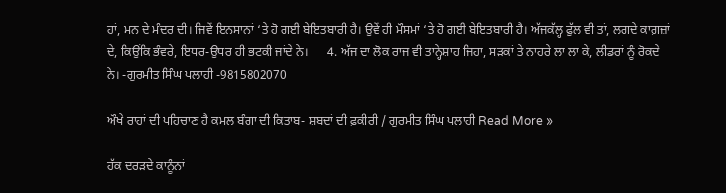ਹਾਂ, ਮਨ ਦੇ ਮੰਦਰ ਦੀ। ਜਿਵੇਂ ਇਨਸਾਨਾਂ ‘ਤੇ ਹੋ ਗਈ ਬੇਇਤਬਾਰੀ ਹੈ। ਉਵੇਂ ਹੀ ਮੌਸਮਾਂ ‘ਤੇ ਹੋ ਗਈ ਬੇਇਤਬਾਰੀ ਹੈ। ਅੱਜਕੱਲ੍ਹ ਫੁੱਲ ਵੀ ਤਾਂ, ਲਗਦੇ ਕਾਗ਼ਜ਼ਾਂ ਦੇ, ਕਿਉਂਕਿ ਭੰਵਰੇ, ਇਧਰ-ਉਧਰ ਹੀ ਭਟਕੀ ਜਾਂਦੇ ਨੇ।      4. ਅੱਜ ਦਾ ਲੋਕ ਰਾਜ ਵੀ ਤਾਨ੍ਹੇਸ਼ਾਹ ਜਿਹਾ, ਸੜਕਾਂ ਤੇ ਨਾਹਰੇ ਲਾ ਲਾ ਕੇ, ਲੀਡਰਾਂ ਨੂੰ ਰੋਕਦੇ ਨੇ। -ਗੁਰਮੀਤ ਸਿੰਘ ਪਲਾਹੀ -9815802070

ਔਖੇ ਰਾਹਾਂ ਦੀ ਪਹਿਚਾਣ ਹੈ ਕਮਲ ਬੰਗਾ ਦੀ ਕਿਤਾਬ- ਸ਼ਬਦਾਂ ਦੀ ਫ਼ਕੀਰੀ / ਗੁਰਮੀਤ ਸਿੰਘ ਪਲਾਹੀ Read More »

ਹੱਕ ਦਰੜਦੇ ਕਾਨੂੰਨਾਂ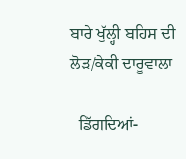ਬਾਰੇ ਖੁੱਲ੍ਹੀ ਬਹਿਸ ਦੀ ਲੋੜ/ਕੇਕੀ ਦਾਰੂਵਾਲਾ

  ਡਿੱਗਦਿਆਂ-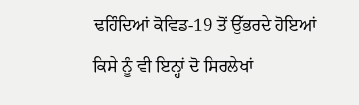ਢਹਿੰਦਿਆਂ ਕੋਵਿਡ-19 ਤੋਂ ਉੱਭਰਦੇ ਹੋਇਆਂ ਕਿਸੇ ਨੂੰ ਵੀ ਇਨ੍ਹਾਂ ਦੋ ਸਿਰਲੇਖਾਂ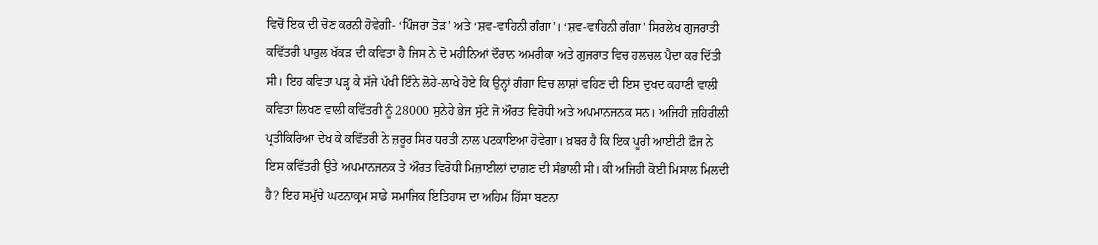ਵਿਚੋਂ ਇਕ ਦੀ ਚੋਣ ਕਰਨੀ ਹੋਵੇਗੀ- ‘ਪਿੰਜਰਾ ਤੋੜ’ ਅਤੇ ‘ਸ਼ਵ-ਵਾਹਿਨੀ ਗੰਗਾ’। ‘ਸ਼ਵ-ਵਾਹਿਨੀ ਗੰਗਾ’ ਸਿਰਲੇਖ ਗੁਜਰਾਤੀ ਕਵਿੱਤਰੀ ਪਾਰੁਲ ਖੱਕੜ ਦੀ ਕਵਿਤਾ ਹੈ ਜਿਸ ਨੇ ਦੋ ਮਹੀਨਿਆਂ ਦੌਰਾਨ ਅਮਰੀਕਾ ਅਤੇ ਗੁਜਰਾਤ ਵਿਚ ਹਲਚਲ ਪੈਦਾ ਕਰ ਦਿੱਤੀ ਸੀ। ਇਹ ਕਵਿਤਾ ਪੜ੍ਹ ਕੇ ਸੱਜੇ ਪੱਖੀ ਇੰਨੇ ਲੋਹੇ-ਲਾਖੇ ਹੋਏ ਕਿ ਉਨ੍ਹਾਂ ਗੰਗਾ ਵਿਚ ਲਾਸ਼ਾਂ ਵਹਿਣ ਦੀ ਇਸ ਦੁਖਦ ਕਹਾਣੀ ਵਾਲੀ ਕਵਿਤਾ ਲਿਖਣ ਵਾਲੀ ਕਵਿੱਤਰੀ ਨੂੰ 28000 ਸੁਨੇਹੇ ਭੇਜ ਸੁੱਟੇ ਜੋ ਔਰਤ ਵਿਰੋਧੀ ਅਤੇ ਅਪਮਾਨਜਨਕ ਸਨ। ਅਜਿਹੀ ਜ਼ਹਿਰੀਲੀ ਪ੍ਰਤੀਕਿਰਿਆ ਦੇਖ ਕੇ ਕਵਿੱਤਰੀ ਨੇ ਜ਼ਰੂਰ ਸਿਰ ਧਰਤੀ ਨਾਲ ਪਟਕਾਇਆ ਹੋਵੇਗਾ। ਖ਼ਬਰ ਹੈ ਕਿ ਇਕ ਪੂਰੀ ਆਈਟੀ ਫ਼ੌਜ ਨੇ ਇਸ ਕਵਿੱਤਰੀ ਉਤੇ ਅਪਮਾਨਜਨਕ ਤੇ ਔਰਤ ਵਿਰੋਧੀ ਮਿਜ਼ਾਈਲਾਂ ਦਾਗ਼ਣ ਦੀ ਸੰਭਾਲੀ ਸੀ। ਕੀ ਅਜਿਹੀ ਕੋਈ ਮਿਸਾਲ ਮਿਲਦੀ ਹੈ? ਇਹ ਸਮੁੱਚੇ ਘਟਨਾਕ੍ਰਮ ਸਾਡੇ ਸਮਾਜਿਕ ਇਤਿਹਾਸ ਦਾ ਅਹਿਮ ਹਿੱਸਾ ਬਣਨਾ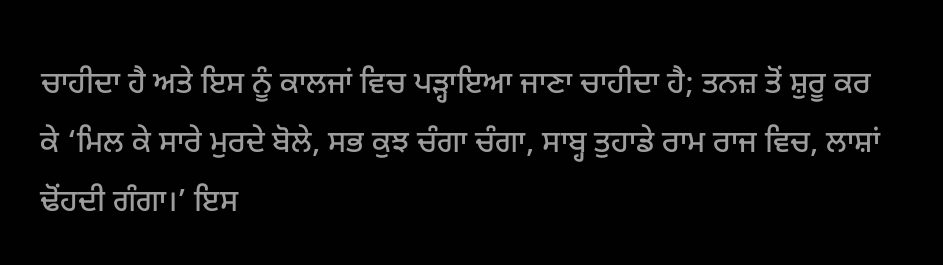ਚਾਹੀਦਾ ਹੈ ਅਤੇ ਇਸ ਨੂੰ ਕਾਲਜਾਂ ਵਿਚ ਪੜ੍ਹਾਇਆ ਜਾਣਾ ਚਾਹੀਦਾ ਹੈ; ਤਨਜ਼ ਤੋਂ ਸ਼ੁਰੂ ਕਰ ਕੇ ‘ਮਿਲ ਕੇ ਸਾਰੇ ਮੁਰਦੇ ਬੋਲੇ, ਸਭ ਕੁਝ ਚੰਗਾ ਚੰਗਾ, ਸਾਬ੍ਹ ਤੁਹਾਡੇ ਰਾਮ ਰਾਜ ਵਿਚ, ਲਾਸ਼ਾਂ ਢੋਂਹਦੀ ਗੰਗਾ।’ ਇਸ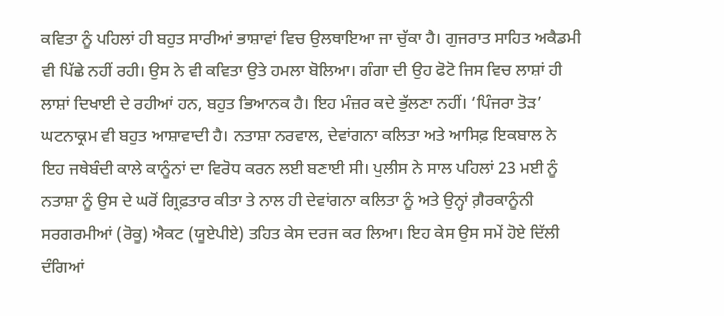ਕਵਿਤਾ ਨੂੰ ਪਹਿਲਾਂ ਹੀ ਬਹੁਤ ਸਾਰੀਆਂ ਭਾਸ਼ਾਵਾਂ ਵਿਚ ਉਲਥਾਇਆ ਜਾ ਚੁੱਕਾ ਹੈ। ਗੁਜਰਾਤ ਸਾਹਿਤ ਅਕੈਡਮੀ ਵੀ ਪਿੱਛੇ ਨਹੀਂ ਰਹੀ। ਉਸ ਨੇ ਵੀ ਕਵਿਤਾ ਉਤੇ ਹਮਲਾ ਬੋਲਿਆ। ਗੰਗਾ ਦੀ ਉਹ ਫੋਟੋ ਜਿਸ ਵਿਚ ਲਾਸ਼ਾਂ ਹੀ ਲਾਸ਼ਾਂ ਦਿਖਾਈ ਦੇ ਰਹੀਆਂ ਹਨ, ਬਹੁਤ ਭਿਆਨਕ ਹੈ। ਇਹ ਮੰਜ਼ਰ ਕਦੇ ਭੁੱਲਣਾ ਨਹੀਂ। ‘ਪਿੰਜਰਾ ਤੋੜ’ ਘਟਨਾਕ੍ਰਮ ਵੀ ਬਹੁਤ ਆਸ਼ਾਵਾਦੀ ਹੈ। ਨਤਾਸ਼ਾ ਨਰਵਾਲ, ਦੇਵਾਂਗਨਾ ਕਲਿਤਾ ਅਤੇ ਆਸਿਫ਼ ਇਕਬਾਲ ਨੇ ਇਹ ਜਥੇਬੰਦੀ ਕਾਲੇ ਕਾਨੂੰਨਾਂ ਦਾ ਵਿਰੋਧ ਕਰਨ ਲਈ ਬਣਾਈ ਸੀ। ਪੁਲੀਸ ਨੇ ਸਾਲ ਪਹਿਲਾਂ 23 ਮਈ ਨੂੰ ਨਤਾਸ਼ਾ ਨੂੰ ਉਸ ਦੇ ਘਰੋਂ ਗ੍ਰਿਫ਼ਤਾਰ ਕੀਤਾ ਤੇ ਨਾਲ ਹੀ ਦੇਵਾਂਗਨਾ ਕਲਿਤਾ ਨੂੰ ਅਤੇ ਉਨ੍ਹਾਂ ਗ਼ੈਰਕਾਨੂੰਨੀ ਸਰਗਰਮੀਆਂ (ਰੋਕੂ) ਐਕਟ (ਯੂਏਪੀਏ) ਤਹਿਤ ਕੇਸ ਦਰਜ ਕਰ ਲਿਆ। ਇਹ ਕੇਸ ਉਸ ਸਮੇਂ ਹੋਏ ਦਿੱਲੀ ਦੰਗਿਆਂ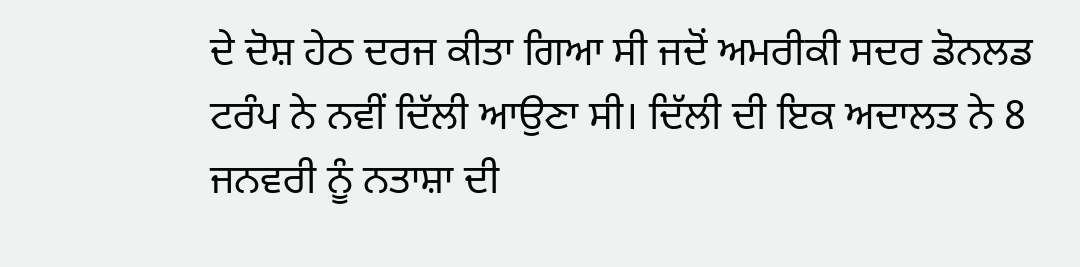ਦੇ ਦੋਸ਼ ਹੇਠ ਦਰਜ ਕੀਤਾ ਗਿਆ ਸੀ ਜਦੋਂ ਅਮਰੀਕੀ ਸਦਰ ਡੋਨਲਡ ਟਰੰਪ ਨੇ ਨਵੀਂ ਦਿੱਲੀ ਆਉਣਾ ਸੀ। ਦਿੱਲੀ ਦੀ ਇਕ ਅਦਾਲਤ ਨੇ 8 ਜਨਵਰੀ ਨੂੰ ਨਤਾਸ਼ਾ ਦੀ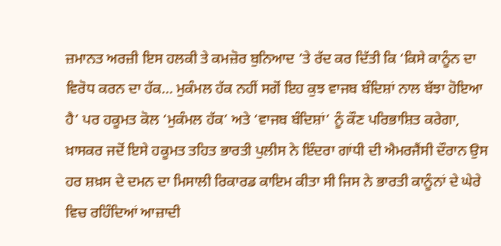ਜ਼ਮਾਨਤ ਅਰਜ਼ੀ ਇਸ ਹਲਕੀ ਤੇ ਕਮਜ਼ੋਰ ਬੁਨਿਆਦ ’ਤੇ ਰੱਦ ਕਰ ਦਿੱਤੀ ਕਿ ‘ਕਿਸੇ ਕਾਨੂੰਨ ਦਾ ਵਿਰੋਧ ਕਰਨ ਦਾ ਹੱਕ… ਮੁਕੰਮਲ ਹੱਕ ਨਹੀਂ ਸਗੋਂ ਇਹ ਕੁਝ ਵਾਜਬ ਬੰਦਿਸ਼ਾਂ ਨਾਲ ਬੱਝਾ ਹੋਇਆ ਹੈ’ ਪਰ ਹਕੂਮਤ ਕੋਲ ‘ਮੁਕੰਮਲ ਹੱਕ’ ਅਤੇ ‘ਵਾਜਬ ਬੰਦਿਸ਼ਾਂ’ ਨੂੰ ਕੌਣ ਪਰਿਭਾਸ਼ਿਤ ਕਰੇਗਾ, ਖ਼ਾਸਕਰ ਜਦੋਂ ਇਸੇ ਹਕੂਮਤ ਤਹਿਤ ਭਾਰਤੀ ਪੁਲੀਸ ਨੇ ਇੰਦਰਾ ਗਾਂਧੀ ਦੀ ਐਮਰਜੈਂਸੀ ਦੌਰਾਨ ਉਸ ਹਰ ਸ਼ਖ਼ਸ ਦੇ ਦਮਨ ਦਾ ਮਿਸਾਲੀ ਰਿਕਾਰਡ ਕਾਇਮ ਕੀਤਾ ਸੀ ਜਿਸ ਨੇ ਭਾਰਤੀ ਕਾਨੂੰਨਾਂ ਦੇ ਘੇਰੇ ਵਿਚ ਰਹਿੰਦਿਆਂ ਆਜ਼ਾਦੀ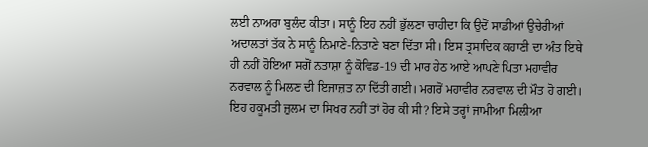ਲਈ ਨਾਅਰਾ ਬੁਲੰਦ ਕੀਤਾ। ਸਾਨੂੰ ਇਹ ਨਹੀਂ ਭੁੱਲਣਾ ਚਾਹੀਦਾ ਕਿ ਉਦੋਂ ਸਾਡੀਆਂ ਉਚੇਰੀਆਂ ਅਦਾਲਤਾਂ ਤੱਕ ਨੇ ਸਾਨੂੰ ਨਿਮਾਣੇ-ਨਿਤਾਣੇ ਬਣਾ ਦਿੱਤਾ ਸੀ। ਇਸ ਤ੍ਰਸਾਦਿਕ ਕਹਾਣੀ ਦਾ ਅੰਤ ਇਥੇ ਹੀ ਨਹੀਂ ਹੋਇਆ ਸਗੋਂ ਨਤਾਸ਼ਾ ਨੂੰ ਕੋਵਿਡ-19 ਦੀ ਮਾਰ ਹੇਠ ਆਏ ਆਪਣੇ ਪਿਤਾ ਮਹਾਵੀਰ ਨਰਵਾਲ ਨੂੰ ਮਿਲਣ ਦੀ ਇਜਾਜ਼ਤ ਨਾ ਦਿੱਤੀ ਗਈ। ਮਗਰੋਂ ਮਹਾਵੀਰ ਨਰਵਾਲ ਦੀ ਮੌਤ ਹੋ ਗਈ। ਇਹ ਹਕੂਮਤੀ ਜ਼ੁਲਮ ਦਾ ਸਿਖਰ ਨਹੀਂ ਤਾਂ ਹੋਰ ਕੀ ਸੀ? ਇਸੇ ਤਰ੍ਹਾਂ ਜਾਮੀਆ ਮਿਲੀਆ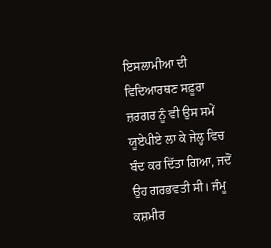ਇਸਲਾਮੀਆ ਦੀ ਵਿਦਿਆਰਥਣ ਸਫ਼ੂਰਾ ਜ਼ਰਗਰ ਨੂੰ ਵੀ ਉਸ ਸਮੇਂ ਯੂਏਪੀਏ ਲਾ ਕੇ ਜੇਲ੍ਹ ਵਿਚ ਬੰਦ ਕਰ ਦਿੱਤਾ ਗਿਆ, ਜਦੋਂ ਉਹ ਗਰਭਵਤੀ ਸੀ। ਜੰਮੂ ਕਸ਼ਮੀਰ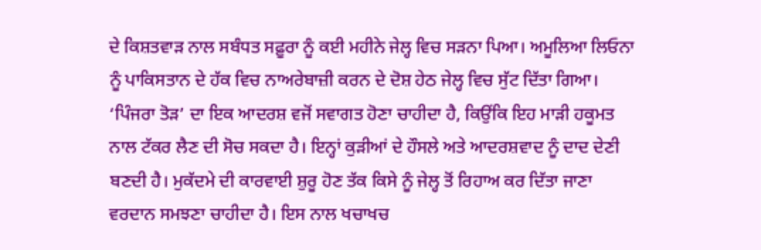ਦੇ ਕਿਸ਼ਤਵਾੜ ਨਾਲ ਸਬੰਧਤ ਸਫ਼ੂਰਾ ਨੂੰ ਕਈ ਮਹੀਨੇ ਜੇਲ੍ਹ ਵਿਚ ਸੜਨਾ ਪਿਆ। ਅਮੂਲਿਆ ਲਿਓਨਾ ਨੂੰ ਪਾਕਿਸਤਾਨ ਦੇ ਹੱਕ ਵਿਚ ਨਾਅਰੇਬਾਜ਼ੀ ਕਰਨ ਦੇ ਦੋਸ਼ ਹੇਠ ਜੇਲ੍ਹ ਵਿਚ ਸੁੱਟ ਦਿੱਤਾ ਗਿਆ। ‘ਪਿੰਜਰਾ ਤੋੜ’ ਦਾ ਇਕ ਆਦਰਸ਼ ਵਜੋਂ ਸਵਾਗਤ ਹੋਣਾ ਚਾਹੀਦਾ ਹੈ, ਕਿਉਂਕਿ ਇਹ ਮਾੜੀ ਹਕੂਮਤ ਨਾਲ ਟੱਕਰ ਲੈਣ ਦੀ ਸੋਚ ਸਕਦਾ ਹੈ। ਇਨ੍ਹਾਂ ਕੁੜੀਆਂ ਦੇ ਹੌਸਲੇ ਅਤੇ ਆਦਰਸ਼ਵਾਦ ਨੂੰ ਦਾਦ ਦੇਣੀ ਬਣਦੀ ਹੈ। ਮੁਕੱਦਮੇ ਦੀ ਕਾਰਵਾਈ ਸ਼ੁਰੂ ਹੋਣ ਤੱਕ ਕਿਸੇ ਨੂੰ ਜੇਲ੍ਹ ਤੋਂ ਰਿਹਾਅ ਕਰ ਦਿੱਤਾ ਜਾਣਾ ਵਰਦਾਨ ਸਮਝਣਾ ਚਾਹੀਦਾ ਹੈ। ਇਸ ਨਾਲ ਖਚਾਖਚ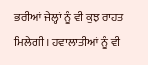ਭਰੀਆਂ ਜੇਲ੍ਹਾਂ ਨੂੰ ਵੀ ਕੁਝ ਰਾਹਤ ਮਿਲੇਗੀ। ਹਵਾਲਾਤੀਆਂ ਨੂੰ ਵੀ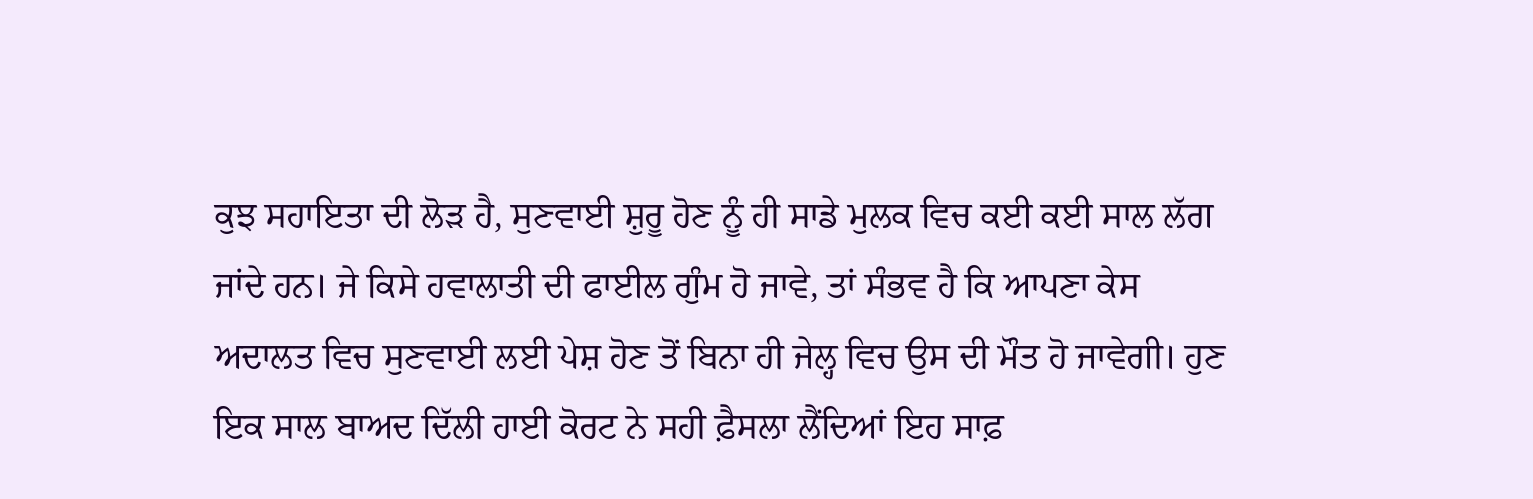ਕੁਝ ਸਹਾਇਤਾ ਦੀ ਲੋੜ ਹੈ, ਸੁਣਵਾਈ ਸ਼ੁਰੂ ਹੋਣ ਨੂੰ ਹੀ ਸਾਡੇ ਮੁਲਕ ਵਿਚ ਕਈ ਕਈ ਸਾਲ ਲੱਗ ਜਾਂਦੇ ਹਨ। ਜੇ ਕਿਸੇ ਹਵਾਲਾਤੀ ਦੀ ਫਾਈਲ ਗੁੰਮ ਹੋ ਜਾਵੇ, ਤਾਂ ਸੰਭਵ ਹੈ ਕਿ ਆਪਣਾ ਕੇਸ ਅਦਾਲਤ ਵਿਚ ਸੁਣਵਾਈ ਲਈ ਪੇਸ਼ ਹੋਣ ਤੋਂ ਬਿਨਾ ਹੀ ਜੇਲ੍ਹ ਵਿਚ ਉਸ ਦੀ ਮੌਤ ਹੋ ਜਾਵੇਗੀ। ਹੁਣ ਇਕ ਸਾਲ ਬਾਅਦ ਦਿੱਲੀ ਹਾਈ ਕੋਰਟ ਨੇ ਸਹੀ ਫ਼ੈਸਲਾ ਲੈਂਦਿਆਂ ਇਹ ਸਾਫ਼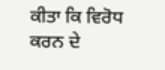ਕੀਤਾ ਕਿ ਵਿਰੋਧ ਕਰਨ ਦੇ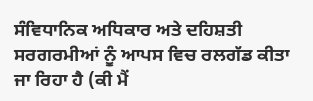ਸੰਵਿਧਾਨਿਕ ਅਧਿਕਾਰ ਅਤੇ ਦਹਿਸ਼ਤੀ ਸਰਗਰਮੀਆਂ ਨੂੰ ਆਪਸ ਵਿਚ ਰਲਗੱਡ ਕੀਤਾ ਜਾ ਰਿਹਾ ਹੈ (ਕੀ ਮੈਂ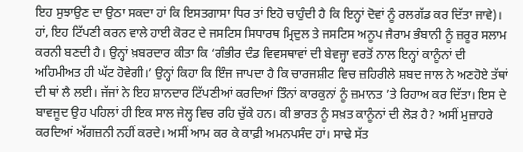ਇਹ ਸੁਝਾਉਣ ਦਾ ਉਠਾ ਸਕਦਾ ਹਾਂ ਕਿ ਇਸਤਗਾਸਾ ਧਿਰ ਤਾਂ ਇਹੋ ਚਾਹੁੰਦੀ ਹੈ ਕਿ ਇਨ੍ਹਾਂ ਦੋਵਾਂ ਨੂੰ ਰਲਗੱਡ ਕਰ ਦਿੱਤਾ ਜਾਵੇ)। ਹਾਂ, ਇਹ ਟਿੱਪਣੀ ਕਰਨ ਵਾਲੇ ਹਾਈ ਕੋਰਟ ਦੇ ਜਸਟਿਸ ਸਿਧਾਰਥ ਮ੍ਰਿਦੁਲ ਤੇ ਜਸਟਿਸ ਅਨੂਪ ਜੈਰਾਮ ਭੰਬਾਨੀ ਨੂੰ ਜ਼ਰੂਰ ਸਲਾਮ ਕਰਨੀ ਬਣਦੀ ਹੈ। ਉਨ੍ਹਾਂ ਖ਼ਬਰਦਾਰ ਕੀਤਾ ਕਿ ‘ਗੰਭੀਰ ਦੰਡ ਵਿਵਸਥਾਵਾਂ ਦੀ ਬੇਵਜ੍ਹਾ ਵਰਤੋਂ ਨਾਲ ਇਨ੍ਹਾਂ ਕਾਨੂੰਨਾਂ ਦੀ ਅਹਿਮੀਅਤ ਹੀ ਘੱਟ ਹੋਵੇਗੀ।’ ਉਨ੍ਹਾਂ ਕਿਹਾ ਕਿ ਇੰਜ ਜਾਪਦਾ ਹੈ ਕਿ ਚਾਰਜਸ਼ੀਟ ਵਿਚ ਜ਼ਹਿਰੀਲੇ ਸ਼ਬਦ ਜਾਲ ਨੇ ਅਣਹੋਏ ਤੱਥਾਂ ਦੀ ਥਾਂ ਲੈ ਲਈ। ਜੱਜਾਂ ਨੇ ਇਹ ਸ਼ਾਨਦਾਰ ਟਿੱਪਣੀਆਂ ਕਰਦਿਆਂ ਤਿੰਨਾਂ ਕਾਰਕੁਨਾਂ ਨੂੰ ਜ਼ਮਾਨਤ ’ਤੇ ਰਿਹਾਅ ਕਰ ਦਿੱਤਾ। ਇਸ ਦੇ ਬਾਵਜੂਦ ਉਹ ਪਹਿਲਾਂ ਹੀ ਇਕ ਸਾਲ ਜੇਲ੍ਹ ਵਿਚ ਰਹਿ ਚੁੱਕੇ ਹਨ। ਕੀ ਭਾਰਤ ਨੂੰ ਸਖ਼ਤ ਕਾਨੂੰਨਾਂ ਦੀ ਲੋੜ ਹੈ? ਅਸੀਂ ਮੁਜ਼ਾਹਰੇ ਕਰਦਿਆਂ ਅੱਗਜ਼ਨੀ ਨਹੀਂ ਕਰਦੇ। ਅਸੀਂ ਆਮ ਕਰ ਕੇ ਕਾਫ਼ੀ ਅਮਨਪਸੰਦ ਹਾਂ। ਸਾਢੇ ਸੱਤ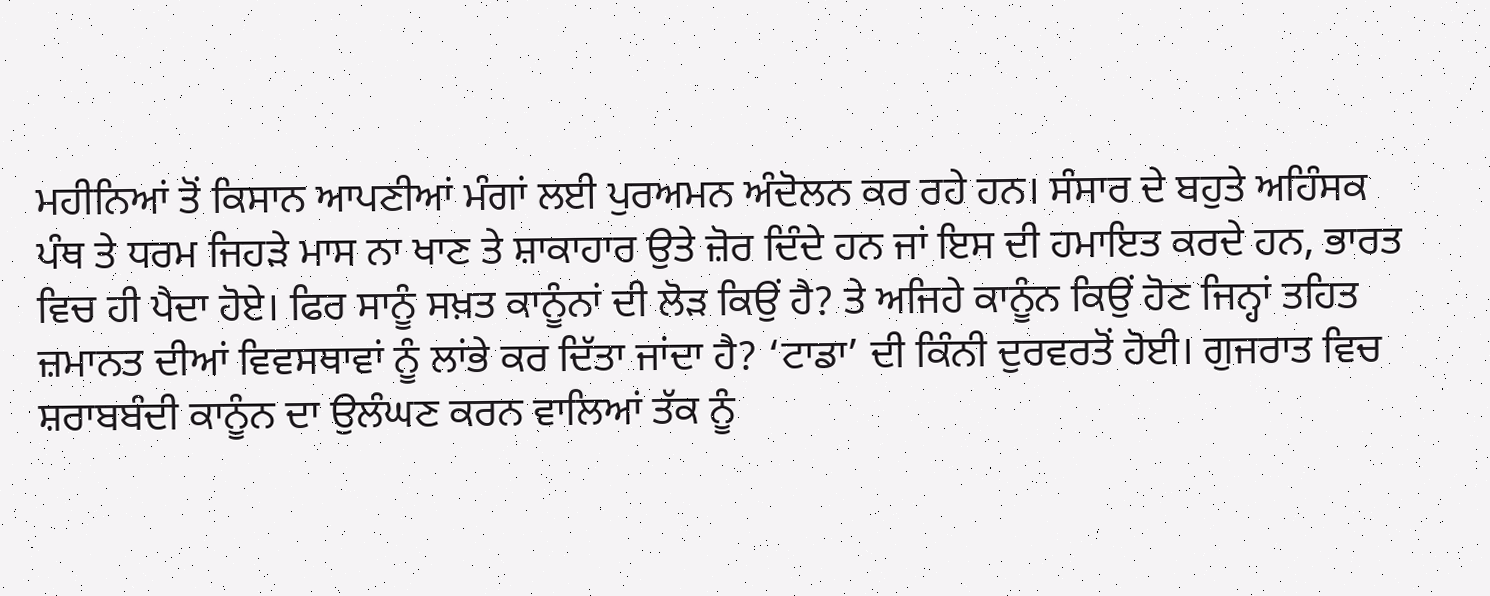ਮਹੀਨਿਆਂ ਤੋਂ ਕਿਸਾਨ ਆਪਣੀਆਂ ਮੰਗਾਂ ਲਈ ਪੁਰਅਮਨ ਅੰਦੋਲਨ ਕਰ ਰਹੇ ਹਨ। ਸੰਸਾਰ ਦੇ ਬਹੁਤੇ ਅਹਿੰਸਕ ਪੰਥ ਤੇ ਧਰਮ ਜਿਹੜੇ ਮਾਸ ਨਾ ਖਾਣ ਤੇ ਸ਼ਾਕਾਹਾਰ ਉਤੇ ਜ਼ੋਰ ਦਿੰਦੇ ਹਨ ਜਾਂ ਇਸ ਦੀ ਹਮਾਇਤ ਕਰਦੇ ਹਨ, ਭਾਰਤ ਵਿਚ ਹੀ ਪੈਦਾ ਹੋਏ। ਫਿਰ ਸਾਨੂੰ ਸਖ਼ਤ ਕਾਨੂੰਨਾਂ ਦੀ ਲੋੜ ਕਿਉਂ ਹੈ? ਤੇ ਅਜਿਹੇ ਕਾਨੂੰਨ ਕਿਉਂ ਹੋਣ ਜਿਨ੍ਹਾਂ ਤਹਿਤ ਜ਼ਮਾਨਤ ਦੀਆਂ ਵਿਵਸਥਾਵਾਂ ਨੂੰ ਲਾਂਭੇ ਕਰ ਦਿੱਤਾ ਜਾਂਦਾ ਹੈ? ‘ਟਾਡਾ’ ਦੀ ਕਿੰਨੀ ਦੁਰਵਰਤੋਂ ਹੋਈ। ਗੁਜਰਾਤ ਵਿਚ ਸ਼ਰਾਬਬੰਦੀ ਕਾਨੂੰਨ ਦਾ ਉਲੰਘਣ ਕਰਨ ਵਾਲਿਆਂ ਤੱਕ ਨੂੰ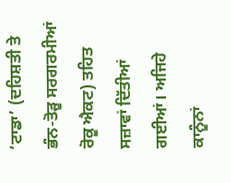‘ਟਾਡਾ’ (ਦਹਿਸ਼ਤੀ ਤੇ ਭੰਨ-ਤੋੜੂ ਸਰਗਰਮੀਆਂ ਰੋਕੂ ਐਕਟ) ਤਹਿਤ ਸਜ਼ਾਵਾਂ ਦਿੱਤੀਆਂ ਗਈਆਂ। ਅਜਿਹੇ ਕਾਨੂੰਨਾਂ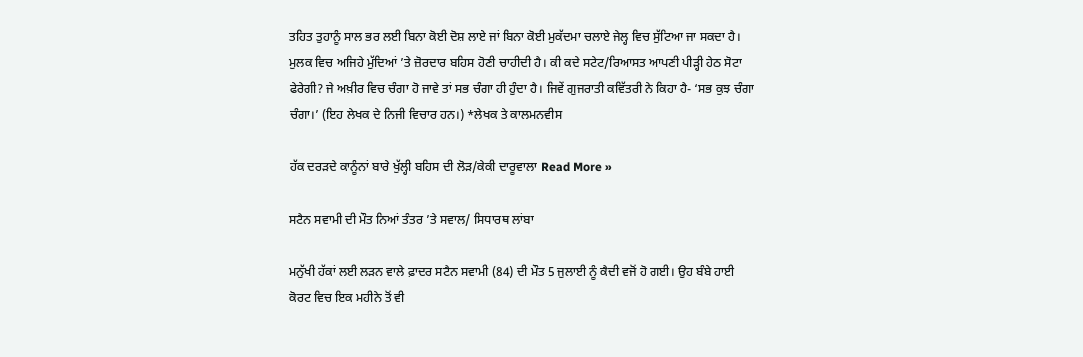ਤਹਿਤ ਤੁਹਾਨੂੰ ਸਾਲ ਭਰ ਲਈ ਬਿਨਾ ਕੋਈ ਦੋਸ਼ ਲਾਏ ਜਾਂ ਬਿਨਾ ਕੋਈ ਮੁਕੱਦਮਾ ਚਲਾਏ ਜੇਲ੍ਹ ਵਿਚ ਸੁੱਟਿਆ ਜਾ ਸਕਦਾ ਹੈ। ਮੁਲਕ ਵਿਚ ਅਜਿਹੇ ਮੁੱਦਿਆਂ ’ਤੇ ਜ਼ੋਰਦਾਰ ਬਹਿਸ ਹੋਣੀ ਚਾਹੀਦੀ ਹੈ। ਕੀ ਕਦੇ ਸਟੇਟ/ਰਿਆਸਤ ਆਪਣੀ ਪੀੜ੍ਹੀ ਹੇਠ ਸੋਟਾ ਫੇਰੇਗੀ? ਜੇ ਅਖ਼ੀਰ ਵਿਚ ਚੰਗਾ ਹੋ ਜਾਵੇ ਤਾਂ ਸਭ ਚੰਗਾ ਹੀ ਹੁੰਦਾ ਹੈ। ਜਿਵੇਂ ਗੁਜਰਾਤੀ ਕਵਿੱਤਰੀ ਨੇ ਕਿਹਾ ਹੈ- ‘ਸਭ ਕੁਝ ਚੰਗਾ ਚੰਗਾ।’ (ਇਹ ਲੇਖਕ ਦੇ ਨਿਜੀ ਵਿਚਾਰ ਹਨ।) *ਲੇਖਕ ਤੇ ਕਾਲਮਨਵੀਸ

ਹੱਕ ਦਰੜਦੇ ਕਾਨੂੰਨਾਂ ਬਾਰੇ ਖੁੱਲ੍ਹੀ ਬਹਿਸ ਦੀ ਲੋੜ/ਕੇਕੀ ਦਾਰੂਵਾਲਾ Read More »

ਸਟੈਨ ਸਵਾਮੀ ਦੀ ਮੌਤ ਨਿਆਂ ਤੰਤਰ ’ਤੇ ਸਵਾਲ/ ਸਿਧਾਰਥ ਲਾਂਬਾ

ਮਨੁੱਖੀ ਹੱਕਾਂ ਲਈ ਲੜਨ ਵਾਲੇ ਫ਼ਾਦਰ ਸਟੈਨ ਸਵਾਮੀ (84) ਦੀ ਮੌਤ 5 ਜੁਲਾਈ ਨੂੰ ਕੈਦੀ ਵਜੋਂ ਹੋ ਗਈ। ਉਹ ਬੰਬੇ ਹਾਈ ਕੋਰਟ ਵਿਚ ਇਕ ਮਹੀਨੇ ਤੋਂ ਵੀ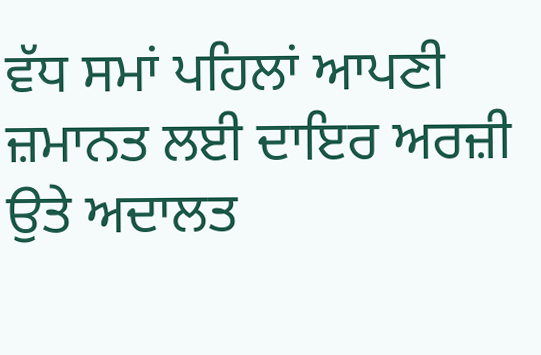ਵੱਧ ਸਮਾਂ ਪਹਿਲਾਂ ਆਪਣੀ ਜ਼ਮਾਨਤ ਲਈ ਦਾਇਰ ਅਰਜ਼ੀ ਉਤੇ ਅਦਾਲਤ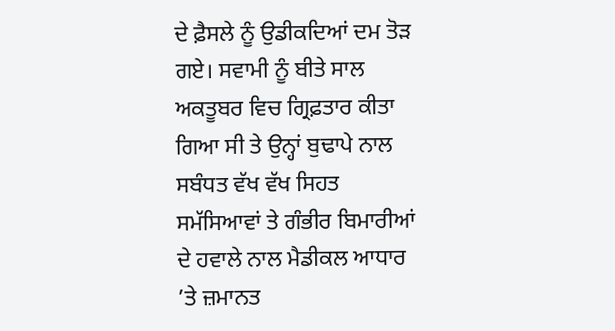ਦੇ ਫ਼ੈਸਲੇ ਨੂੰ ਉਡੀਕਦਿਆਂ ਦਮ ਤੋੜ ਗਏ। ਸਵਾਮੀ ਨੂੰ ਬੀਤੇ ਸਾਲ ਅਕਤੂਬਰ ਵਿਚ ਗ੍ਰਿਫ਼ਤਾਰ ਕੀਤਾ ਗਿਆ ਸੀ ਤੇ ਉਨ੍ਹਾਂ ਬੁਢਾਪੇ ਨਾਲ ਸਬੰਧਤ ਵੱਖ ਵੱਖ ਸਿਹਤ ਸਮੱਸਿਆਵਾਂ ਤੇ ਗੰਭੀਰ ਬਿਮਾਰੀਆਂ ਦੇ ਹਵਾਲੇ ਨਾਲ ਮੈਡੀਕਲ ਆਧਾਰ ’ਤੇ ਜ਼ਮਾਨਤ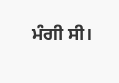ਮੰਗੀ ਸੀ।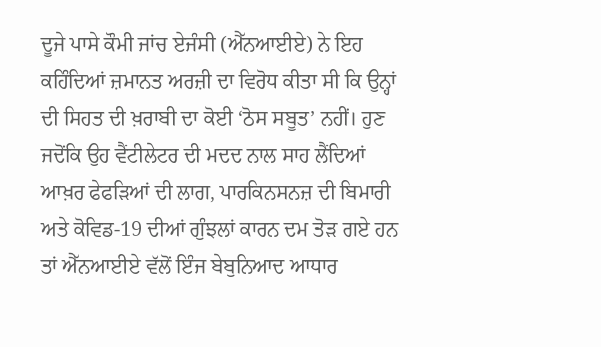ਦੂਜੇ ਪਾਸੇ ਕੌਮੀ ਜਾਂਚ ਏਜੰਸੀ (ਐੱਨਆਈਏ) ਨੇ ਇਹ ਕਹਿੰਦਿਆਂ ਜ਼ਮਾਨਤ ਅਰਜ਼ੀ ਦਾ ਵਿਰੋਧ ਕੀਤਾ ਸੀ ਕਿ ਉਨ੍ਹਾਂ ਦੀ ਸਿਹਤ ਦੀ ਖ਼ਰਾਬੀ ਦਾ ਕੋਈ ‘ਠੋਸ ਸਬੂਤ’ ਨਹੀਂ। ਹੁਣ ਜਦੋਂਕਿ ਉਹ ਵੈਂਟੀਲੇਟਰ ਦੀ ਮਦਦ ਨਾਲ ਸਾਹ ਲੈਂਦਿਆਂ ਆਖ਼ਰ ਫੇਫੜਿਆਂ ਦੀ ਲਾਗ, ਪਾਰਕਿਨਸਨਜ਼ ਦੀ ਬਿਮਾਰੀ ਅਤੇ ਕੋਵਿਡ-19 ਦੀਆਂ ਗੁੰਝਲਾਂ ਕਾਰਨ ਦਮ ਤੋੜ ਗਏ ਹਨ ਤਾਂ ਐੱਨਆਈਏ ਵੱਲੋਂ ਇੰਜ ਬੇਬੁਨਿਆਦ ਆਧਾਰ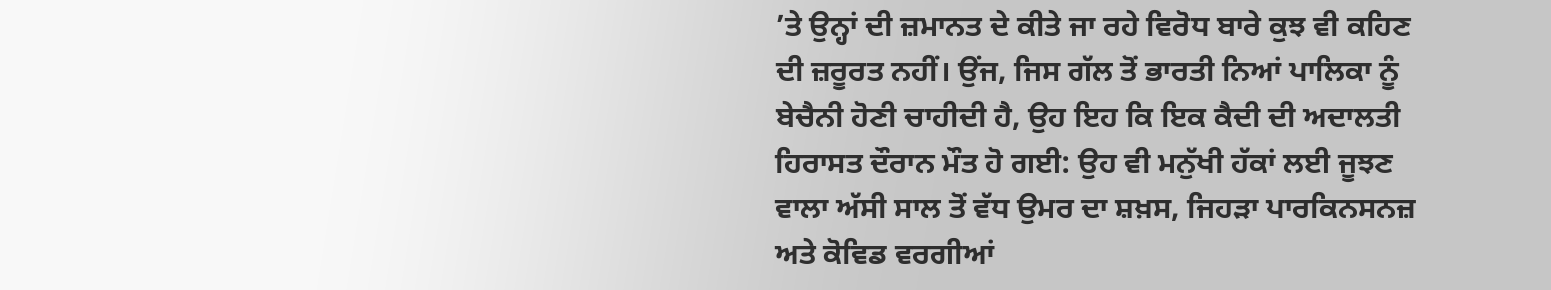’ਤੇ ਉਨ੍ਹਾਂ ਦੀ ਜ਼ਮਾਨਤ ਦੇ ਕੀਤੇ ਜਾ ਰਹੇ ਵਿਰੋਧ ਬਾਰੇ ਕੁਝ ਵੀ ਕਹਿਣ ਦੀ ਜ਼ਰੂਰਤ ਨਹੀਂ। ਉਂਜ, ਜਿਸ ਗੱਲ ਤੋਂ ਭਾਰਤੀ ਨਿਆਂ ਪਾਲਿਕਾ ਨੂੰ ਬੇਚੈਨੀ ਹੋਣੀ ਚਾਹੀਦੀ ਹੈ, ਉਹ ਇਹ ਕਿ ਇਕ ਕੈਦੀ ਦੀ ਅਦਾਲਤੀ ਹਿਰਾਸਤ ਦੌਰਾਨ ਮੌਤ ਹੋ ਗਈ: ਉਹ ਵੀ ਮਨੁੱਖੀ ਹੱਕਾਂ ਲਈ ਜੂਝਣ ਵਾਲਾ ਅੱਸੀ ਸਾਲ ਤੋਂ ਵੱਧ ਉਮਰ ਦਾ ਸ਼ਖ਼ਸ, ਜਿਹੜਾ ਪਾਰਕਿਨਸਨਜ਼ ਅਤੇ ਕੋਵਿਡ ਵਰਗੀਆਂ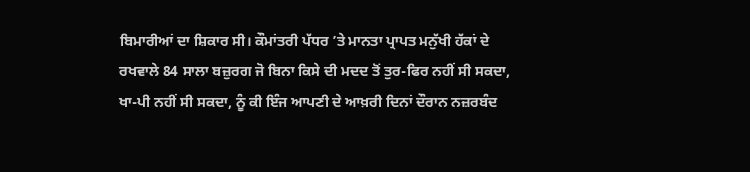ਬਿਮਾਰੀਆਂ ਦਾ ਸ਼ਿਕਾਰ ਸੀ। ਕੌਮਾਂਤਰੀ ਪੱਧਰ ’ਤੇ ਮਾਨਤਾ ਪ੍ਰਾਪਤ ਮਨੁੱਖੀ ਹੱਕਾਂ ਦੇ ਰਖਵਾਲੇ 84 ਸਾਲਾ ਬਜ਼ੁਰਗ ਜੋ ਬਿਨਾ ਕਿਸੇ ਦੀ ਮਦਦ ਤੋਂ ਤੁਰ-ਫਿਰ ਨਹੀਂ ਸੀ ਸਕਦਾ, ਖਾ-ਪੀ ਨਹੀਂ ਸੀ ਸਕਦਾ, ਨੂੰ ਕੀ ਇੰਜ ਆਪਣੀ ਦੇ ਆਖ਼ਰੀ ਦਿਨਾਂ ਦੌਰਾਨ ਨਜ਼ਰਬੰਦ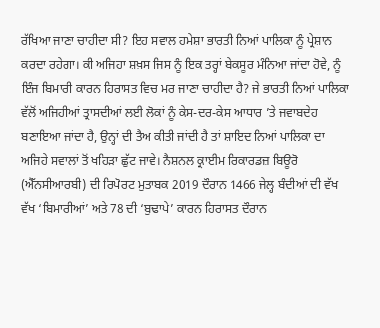ਰੱਖਿਆ ਜਾਣਾ ਚਾਹੀਦਾ ਸੀ? ਇਹ ਸਵਾਲ ਹਮੇਸ਼ਾ ਭਾਰਤੀ ਨਿਆਂ ਪਾਲਿਕਾ ਨੂੰ ਪ੍ਰੇਸ਼ਾਨ ਕਰਦਾ ਰਹੇਗਾ। ਕੀ ਅਜਿਹਾ ਸ਼ਖ਼ਸ ਜਿਸ ਨੂੰ ਇਕ ਤਰ੍ਹਾਂ ਬੇਕਸੂਰ ਮੰਨਿਆ ਜਾਂਦਾ ਹੋਵੇ, ਨੂੰ ਇੰਜ ਬਿਮਾਰੀ ਕਾਰਨ ਹਿਰਾਸਤ ਵਿਚ ਮਰ ਜਾਣਾ ਚਾਹੀਦਾ ਹੈ? ਜੇ ਭਾਰਤੀ ਨਿਆਂ ਪਾਲਿਕਾ ਵੱਲੋਂ ਅਜਿਹੀਆਂ ਤ੍ਰਾਸਦੀਆਂ ਲਈ ਲੋਕਾਂ ਨੂੰ ਕੇਸ-ਦਰ-ਕੇਸ ਆਧਾਰ ’ਤੇ ਜਵਾਬਦੇਹ ਬਣਾਇਆ ਜਾਂਦਾ ਹੈ, ਉਨ੍ਹਾਂ ਦੀ ਤੈਅ ਕੀਤੀ ਜਾਂਦੀ ਹੈ ਤਾਂ ਸ਼ਾਇਦ ਨਿਆਂ ਪਾਲਿਕਾ ਦਾ ਅਜਿਹੇ ਸਵਾਲਾਂ ਤੋਂ ਖਹਿੜਾ ਛੁੱਟ ਜਾਵੇ। ਨੈਸ਼ਨਲ ਕ੍ਰਾਈਮ ਰਿਕਾਰਡਜ਼ ਬਿਊਰੋ (ਐੱਨਸੀਆਰਬੀ) ਦੀ ਰਿਪੋਰਟ ਮੁਤਾਬਕ 2019 ਦੌਰਾਨ 1466 ਜੇਲ੍ਹ ਬੰਦੀਆਂ ਦੀ ਵੱਖ ਵੱਖ ‘ਬਿਮਾਰੀਆਂ’ ਅਤੇ 78 ਦੀ ‘ਬੁਢਾਪੇ’ ਕਾਰਨ ਹਿਰਾਸਤ ਦੌਰਾਨ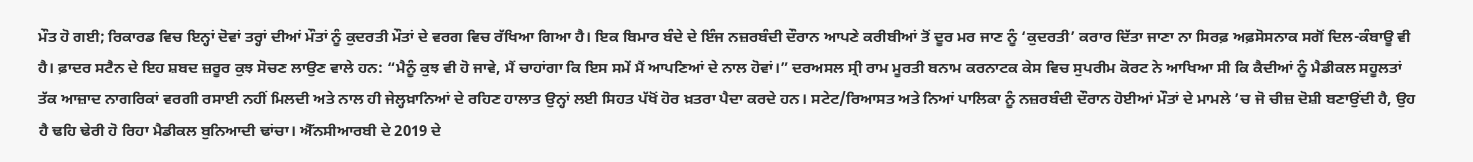ਮੌਤ ਹੋ ਗਈ; ਰਿਕਾਰਡ ਵਿਚ ਇਨ੍ਹਾਂ ਦੋਵਾਂ ਤਰ੍ਹਾਂ ਦੀਆਂ ਮੌਤਾਂ ਨੂੰ ਕੁਦਰਤੀ ਮੌਤਾਂ ਦੇ ਵਰਗ ਵਿਚ ਰੱਖਿਆ ਗਿਆ ਹੈ। ਇਕ ਬਿਮਾਰ ਬੰਦੇ ਦੇ ਇੰਜ ਨਜ਼ਰਬੰਦੀ ਦੌਰਾਨ ਆਪਣੇ ਕਰੀਬੀਆਂ ਤੋਂ ਦੂਰ ਮਰ ਜਾਣ ਨੂੰ ‘ਕੁਦਰਤੀ’ ਕਰਾਰ ਦਿੱਤਾ ਜਾਣਾ ਨਾ ਸਿਰਫ਼ ਅਫ਼ਸੋਸਨਾਕ ਸਗੋਂ ਦਿਲ-ਕੰਬਾਊ ਵੀ ਹੈ। ਫ਼ਾਦਰ ਸਟੈਨ ਦੇ ਇਹ ਸ਼ਬਦ ਜ਼ਰੂਰ ਕੁਝ ਸੋਚਣ ਲਾਉਣ ਵਾਲੇ ਹਨ: “ਮੈਨੂੰ ਕੁਝ ਵੀ ਹੋ ਜਾਵੇ, ਮੈਂ ਚਾਹਾਂਗਾ ਕਿ ਇਸ ਸਮੇਂ ਮੈਂ ਆਪਣਿਆਂ ਦੇ ਨਾਲ ਹੋਵਾਂ।” ਦਰਅਸਲ ਸ੍ਰੀ ਰਾਮ ਮੂਰਤੀ ਬਨਾਮ ਕਰਨਾਟਕ ਕੇਸ ਵਿਚ ਸੁਪਰੀਮ ਕੋਰਟ ਨੇ ਆਖਿਆ ਸੀ ਕਿ ਕੈਦੀਆਂ ਨੂੰ ਮੈਡੀਕਲ ਸਹੂਲਤਾਂ ਤੱਕ ਆਜ਼ਾਦ ਨਾਗਰਿਕਾਂ ਵਰਗੀ ਰਸਾਈ ਨਹੀਂ ਮਿਲਦੀ ਅਤੇ ਨਾਲ ਹੀ ਜੇਲ੍ਹਖ਼ਾਨਿਆਂ ਦੇ ਰਹਿਣ ਹਾਲਾਤ ਉਨ੍ਹਾਂ ਲਈ ਸਿਹਤ ਪੱਖੋਂ ਹੋਰ ਖ਼ਤਰਾ ਪੈਦਾ ਕਰਦੇ ਹਨ। ਸਟੇਟ/ਰਿਆਸਤ ਅਤੇ ਨਿਆਂ ਪਾਲਿਕਾ ਨੂੰ ਨਜ਼ਰਬੰਦੀ ਦੌਰਾਨ ਹੋਈਆਂ ਮੌਤਾਂ ਦੇ ਮਾਮਲੇ ’ਚ ਜੋ ਚੀਜ਼ ਦੋਸ਼ੀ ਬਣਾਉਂਦੀ ਹੈ, ਉਹ ਹੈ ਢਹਿ ਢੇਰੀ ਹੋ ਰਿਹਾ ਮੈਡੀਕਲ ਬੁਨਿਆਦੀ ਢਾਂਚਾ। ਐੱਨਸੀਆਰਬੀ ਦੇ 2019 ਦੇ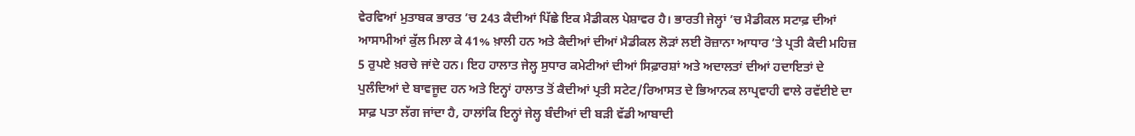ਵੇਰਵਿਆਂ ਮੁਤਾਬਕ ਭਾਰਤ ’ਚ 243 ਕੈਦੀਆਂ ਪਿੱਛੇ ਇਕ ਮੈਡੀਕਲ ਪੇਸ਼ਾਵਰ ਹੈ। ਭਾਰਤੀ ਜੇਲ੍ਹਾਂ ’ਚ ਮੈਡੀਕਲ ਸਟਾਫ਼ ਦੀਆਂ ਆਸਾਮੀਆਂ ਕੁੱਲ ਮਿਲਾ ਕੇ 41% ਖ਼ਾਲੀ ਹਨ ਅਤੇ ਕੈਦੀਆਂ ਦੀਆਂ ਮੈਡੀਕਲ ਲੋੜਾਂ ਲਈ ਰੋਜ਼ਾਨਾ ਆਧਾਰ ’ਤੇ ਪ੍ਰਤੀ ਕੈਦੀ ਮਹਿਜ਼ 5 ਰੁਪਏ ਖ਼ਰਚੇ ਜਾਂਦੇ ਹਨ। ਇਹ ਹਾਲਾਤ ਜੇਲ੍ਹ ਸੁਧਾਰ ਕਮੇਟੀਆਂ ਦੀਆਂ ਸਿਫ਼ਾਰਸ਼ਾਂ ਅਤੇ ਅਦਾਲਤਾਂ ਦੀਆਂ ਹਦਾਇਤਾਂ ਦੇ ਪੁਲੰਦਿਆਂ ਦੇ ਬਾਵਜੂਦ ਹਨ ਅਤੇ ਇਨ੍ਹਾਂ ਹਾਲਾਤ ਤੋਂ ਕੈਦੀਆਂ ਪ੍ਰਤੀ ਸਟੇਟ/ਰਿਆਸਤ ਦੇ ਭਿਆਨਕ ਲਾਪ੍ਰਵਾਹੀ ਵਾਲੇ ਰਵੱਈਏ ਦਾ ਸਾਫ਼ ਪਤਾ ਲੱਗ ਜਾਂਦਾ ਹੈ, ਹਾਲਾਂਕਿ ਇਨ੍ਹਾਂ ਜੇਲ੍ਹ ਬੰਦੀਆਂ ਦੀ ਬੜੀ ਵੱਡੀ ਆਬਾਦੀ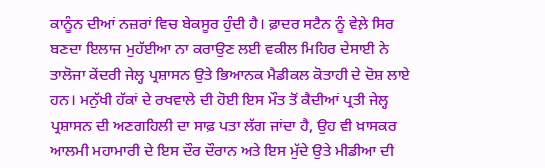ਕਾਨੂੰਨ ਦੀਆਂ ਨਜ਼ਰਾਂ ਵਿਚ ਬੇਕਸੂਰ ਹੁੰਦੀ ਹੈ। ਫ਼ਾਦਰ ਸਟੈਨ ਨੂੰ ਵੇਲ਼ੇ ਸਿਰ ਬਣਦਾ ਇਲਾਜ ਮੁਹੱਈਆ ਨਾ ਕਰਾਉਣ ਲਈ ਵਕੀਲ ਮਿਹਿਰ ਦੇਸਾਈ ਨੇ ਤਾਲੋਜਾ ਕੇਂਦਰੀ ਜੇਲ੍ਹ ਪ੍ਰਸ਼ਾਸਨ ਉਤੇ ਭਿਆਨਕ ਮੈਡੀਕਲ ਕੋਤਾਹੀ ਦੇ ਦੋਸ਼ ਲਾਏ ਹਨ। ਮਨੁੱਖੀ ਹੱਕਾਂ ਦੇ ਰਖਵਾਲੇ ਦੀ ਹੋਈ ਇਸ ਮੌਤ ਤੋਂ ਕੈਦੀਆਂ ਪ੍ਰਤੀ ਜੇਲ੍ਹ ਪ੍ਰਸ਼ਾਸਨ ਦੀ ਅਣਗਹਿਲੀ ਦਾ ਸਾਫ਼ ਪਤਾ ਲੱਗ ਜਾਂਦਾ ਹੈ, ਉਹ ਵੀ ਖ਼ਾਸਕਰ ਆਲਮੀ ਮਹਾਮਾਰੀ ਦੇ ਇਸ ਦੌਰ ਦੌਰਾਨ ਅਤੇ ਇਸ ਮੁੱਦੇ ਉਤੇ ਮੀਡੀਆ ਦੀ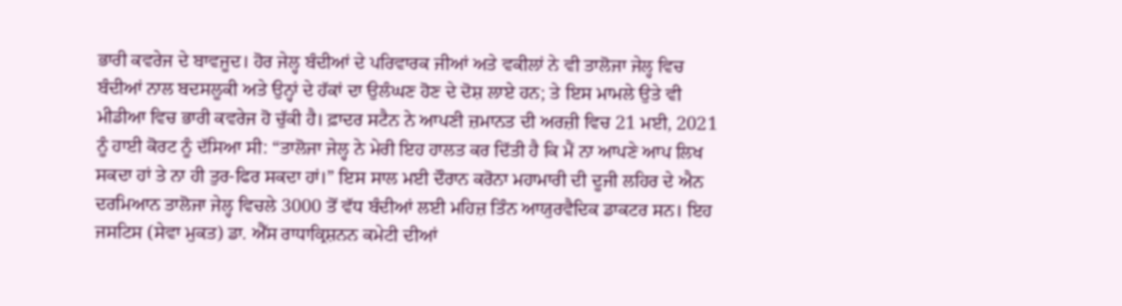ਭਾਰੀ ਕਵਰੇਜ ਦੇ ਬਾਵਜੂਦ। ਹੋਰ ਜੇਲ੍ਹ ਬੰਦੀਆਂ ਦੇ ਪਰਿਵਾਰਕ ਜੀਆਂ ਅਤੇ ਵਕੀਲਾਂ ਨੇ ਵੀ ਤਾਲੋਜਾ ਜੇਲ੍ਹ ਵਿਚ ਬੰਦੀਆਂ ਨਾਲ ਬਦਸਲੂਕੀ ਅਤੇ ਉਨ੍ਹਾਂ ਦੇ ਹੱਕਾਂ ਦਾ ਉਲੰਘਣ ਹੋਣ ਦੇ ਦੋਸ਼ ਲਾਏ ਹਨ; ਤੇ ਇਸ ਮਾਮਲੇ ਉਤੇ ਵੀ ਮੀਡੀਆ ਵਿਚ ਭਾਰੀ ਕਵਰੇਜ ਹੋ ਚੁੱਕੀ ਹੈ। ਫ਼ਾਦਰ ਸਟੈਨ ਨੇ ਆਪਣੀ ਜ਼ਮਾਨਤ ਦੀ ਅਰਜ਼ੀ ਵਿਚ 21 ਮਈ, 2021 ਨੂੰ ਹਾਈ ਕੋਰਟ ਨੂੰ ਦੱਸਿਆ ਸੀ: “ਤਾਲੋਜਾ ਜੇਲ੍ਹ ਨੇ ਮੇਰੀ ਇਹ ਹਾਲਤ ਕਰ ਦਿੱਤੀ ਹੈ ਕਿ ਮੈਂ ਨਾ ਆਪਣੇ ਆਪ ਲਿਖ ਸਕਦਾ ਹਾਂ ਤੇ ਨਾ ਹੀ ਤੁਰ-ਫਿਰ ਸਕਦਾ ਹਾਂ।” ਇਸ ਸਾਲ ਮਈ ਦੌਰਾਨ ਕਰੋਨਾ ਮਹਾਮਾਰੀ ਦੀ ਦੂਜੀ ਲਹਿਰ ਦੇ ਐਨ ਦਰਮਿਆਨ ਤਾਲੋਜਾ ਜੇਲ੍ਹ ਵਿਚਲੇ 3000 ਤੋਂ ਵੱਧ ਬੰਦੀਆਂ ਲਈ ਮਹਿਜ਼ ਤਿੰਨ ਆਯੁਰਵੈਦਿਕ ਡਾਕਟਰ ਸਨ। ਇਹ ਜਸਟਿਸ (ਸੇਵਾ ਮੁਕਤ) ਡਾ. ਐੱਸ ਰਾਧਾਕ੍ਰਿਸ਼ਨਨ ਕਮੇਟੀ ਦੀਆਂ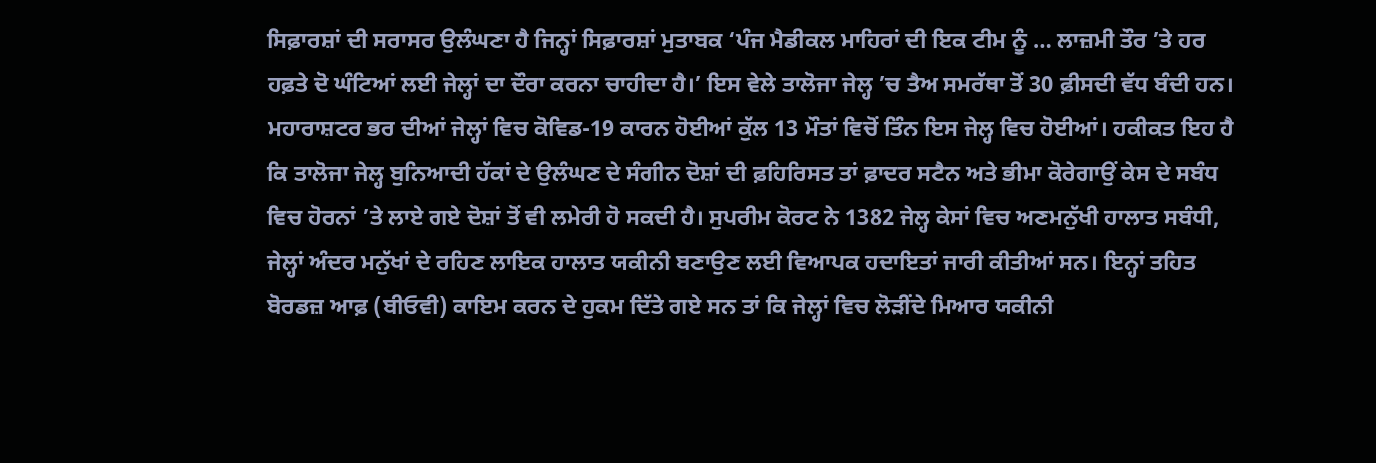ਸਿਫ਼ਾਰਸ਼ਾਂ ਦੀ ਸਰਾਸਰ ਉਲੰਘਣਾ ਹੈ ਜਿਨ੍ਹਾਂ ਸਿਫ਼ਾਰਸ਼ਾਂ ਮੁਤਾਬਕ ‘ਪੰਜ ਮੈਡੀਕਲ ਮਾਹਿਰਾਂ ਦੀ ਇਕ ਟੀਮ ਨੂੰ … ਲਾਜ਼ਮੀ ਤੌਰ ’ਤੇ ਹਰ ਹਫ਼ਤੇ ਦੋ ਘੰਟਿਆਂ ਲਈ ਜੇਲ੍ਹਾਂ ਦਾ ਦੌਰਾ ਕਰਨਾ ਚਾਹੀਦਾ ਹੈ।’ ਇਸ ਵੇਲੇ ਤਾਲੋਜਾ ਜੇਲ੍ਹ ’ਚ ਤੈਅ ਸਮਰੱਥਾ ਤੋਂ 30 ਫ਼ੀਸਦੀ ਵੱਧ ਬੰਦੀ ਹਨ। ਮਹਾਰਾਸ਼ਟਰ ਭਰ ਦੀਆਂ ਜੇਲ੍ਹਾਂ ਵਿਚ ਕੋਵਿਡ-19 ਕਾਰਨ ਹੋਈਆਂ ਕੁੱਲ 13 ਮੌਤਾਂ ਵਿਚੋਂ ਤਿੰਨ ਇਸ ਜੇਲ੍ਹ ਵਿਚ ਹੋਈਆਂ। ਹਕੀਕਤ ਇਹ ਹੈ ਕਿ ਤਾਲੋਜਾ ਜੇਲ੍ਹ ਬੁਨਿਆਦੀ ਹੱਕਾਂ ਦੇ ਉਲੰਘਣ ਦੇ ਸੰਗੀਨ ਦੋਸ਼ਾਂ ਦੀ ਫ਼ਹਿਰਿਸਤ ਤਾਂ ਫ਼ਾਦਰ ਸਟੈਨ ਅਤੇ ਭੀਮਾ ਕੋਰੇਗਾਉਂ ਕੇਸ ਦੇ ਸਬੰਧ ਵਿਚ ਹੋਰਨਾਂ ’ਤੇ ਲਾਏ ਗਏ ਦੋਸ਼ਾਂ ਤੋਂ ਵੀ ਲਮੇਰੀ ਹੋ ਸਕਦੀ ਹੈ। ਸੁਪਰੀਮ ਕੋਰਟ ਨੇ 1382 ਜੇਲ੍ਹ ਕੇਸਾਂ ਵਿਚ ਅਣਮਨੁੱਖੀ ਹਾਲਾਤ ਸਬੰਧੀ, ਜੇਲ੍ਹਾਂ ਅੰਦਰ ਮਨੁੱਖਾਂ ਦੇ ਰਹਿਣ ਲਾਇਕ ਹਾਲਾਤ ਯਕੀਨੀ ਬਣਾਉਣ ਲਈ ਵਿਆਪਕ ਹਦਾਇਤਾਂ ਜਾਰੀ ਕੀਤੀਆਂ ਸਨ। ਇਨ੍ਹਾਂ ਤਹਿਤ ਬੋਰਡਜ਼ ਆਫ਼ (ਬੀਓਵੀ) ਕਾਇਮ ਕਰਨ ਦੇ ਹੁਕਮ ਦਿੱਤੇ ਗਏ ਸਨ ਤਾਂ ਕਿ ਜੇਲ੍ਹਾਂ ਵਿਚ ਲੋੜੀਂਦੇ ਮਿਆਰ ਯਕੀਨੀ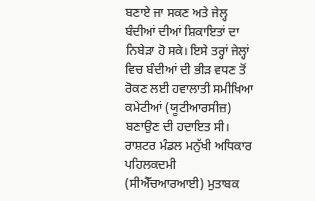ਬਣਾਏ ਜਾ ਸਕਣ ਅਤੇ ਜੇਲ੍ਹ ਬੰਦੀਆਂ ਦੀਆਂ ਸ਼ਿਕਾਇਤਾਂ ਦਾ ਨਿਬੇੜਾ ਹੋ ਸਕੇ। ਇਸੇ ਤਰ੍ਹਾਂ ਜੇਲ੍ਹਾਂ ਵਿਚ ਬੰਦੀਆਂ ਦੀ ਭੀੜ ਵਧਣ ਤੋਂ ਰੋਕਣ ਲਈ ਹਵਾਲਾਤੀ ਸਮੀਖਿਆ ਕਮੇਟੀਆਂ (ਯੂਟੀਆਰਸੀਜ਼) ਬਣਾਉਣ ਦੀ ਹਦਾਇਤ ਸੀ। ਰਾਸ਼ਟਰ ਮੰਡਲ ਮਨੁੱਖੀ ਅਧਿਕਾਰ ਪਹਿਲਕਦਮੀ (ਸੀਐੱਚਆਰਆਈ) ਮੁਤਾਬਕ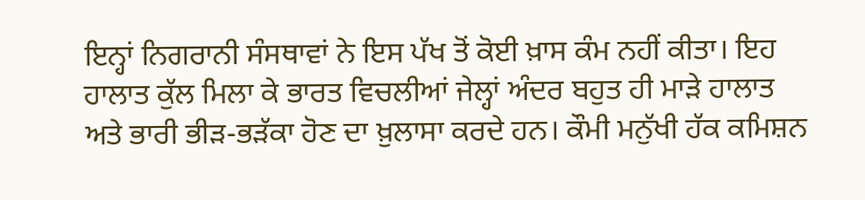ਇਨ੍ਹਾਂ ਨਿਗਰਾਨੀ ਸੰਸਥਾਵਾਂ ਨੇ ਇਸ ਪੱਖ ਤੋਂ ਕੋਈ ਖ਼ਾਸ ਕੰਮ ਨਹੀਂ ਕੀਤਾ। ਇਹ ਹਾਲਾਤ ਕੁੱਲ ਮਿਲਾ ਕੇ ਭਾਰਤ ਵਿਚਲੀਆਂ ਜੇਲ੍ਹਾਂ ਅੰਦਰ ਬਹੁਤ ਹੀ ਮਾੜੇ ਹਾਲਾਤ ਅਤੇ ਭਾਰੀ ਭੀੜ-ਭੜੱਕਾ ਹੋਣ ਦਾ ਖ਼ੁਲਾਸਾ ਕਰਦੇ ਹਨ। ਕੌਮੀ ਮਨੁੱਖੀ ਹੱਕ ਕਮਿਸ਼ਨ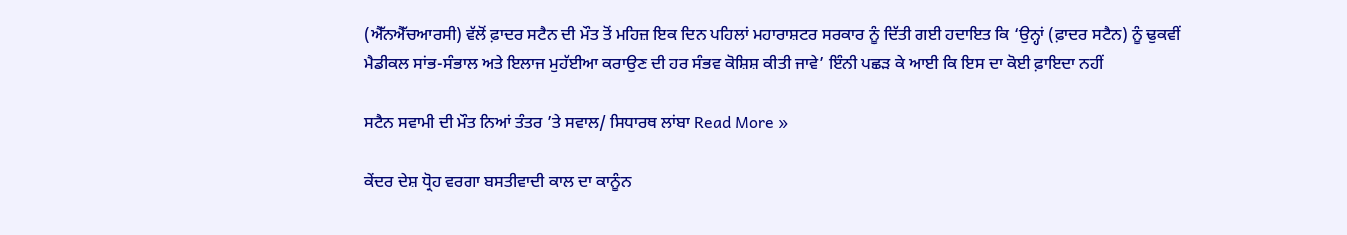(ਐੱਨਐੱਚਆਰਸੀ) ਵੱਲੋਂ ਫ਼ਾਦਰ ਸਟੈਨ ਦੀ ਮੌਤ ਤੋਂ ਮਹਿਜ਼ ਇਕ ਦਿਨ ਪਹਿਲਾਂ ਮਹਾਰਾਸ਼ਟਰ ਸਰਕਾਰ ਨੂੰ ਦਿੱਤੀ ਗਈ ਹਦਾਇਤ ਕਿ ‘ਉਨ੍ਹਾਂ (ਫ਼ਾਦਰ ਸਟੈਨ) ਨੂੰ ਢੁਕਵੀਂ ਮੈਡੀਕਲ ਸਾਂਭ-ਸੰਭਾਲ ਅਤੇ ਇਲਾਜ ਮੁਹੱਈਆ ਕਰਾਉਣ ਦੀ ਹਰ ਸੰਭਵ ਕੋਸ਼ਿਸ਼ ਕੀਤੀ ਜਾਵੇ’ ਇੰਨੀ ਪਛੜ ਕੇ ਆਈ ਕਿ ਇਸ ਦਾ ਕੋਈ ਫ਼ਾਇਦਾ ਨਹੀਂ

ਸਟੈਨ ਸਵਾਮੀ ਦੀ ਮੌਤ ਨਿਆਂ ਤੰਤਰ ’ਤੇ ਸਵਾਲ/ ਸਿਧਾਰਥ ਲਾਂਬਾ Read More »

ਕੇਂਦਰ ਦੇਸ਼ ਧ੍ਰੋਹ ਵਰਗਾ ਬਸਤੀਵਾਦੀ ਕਾਲ ਦਾ ਕਾਨੂੰਨ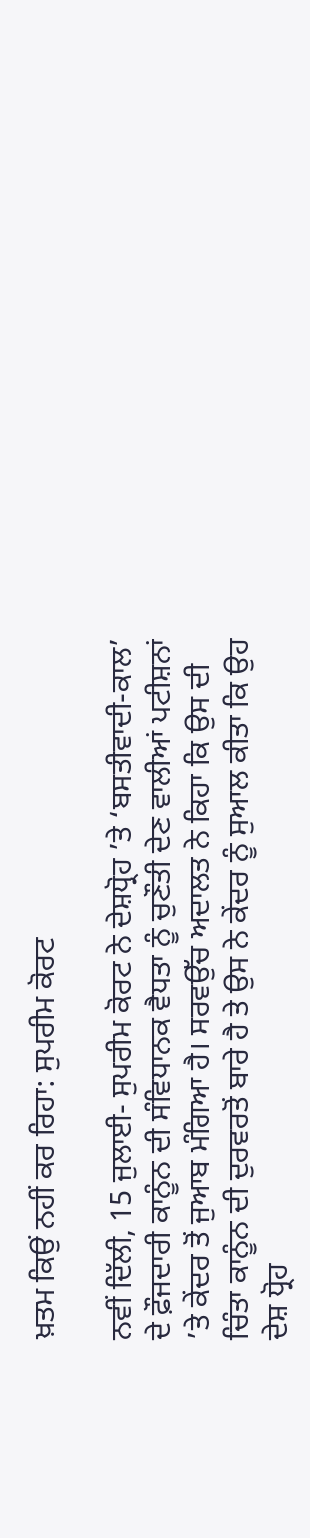ਖ਼ਤਮ ਕਿਉਂ ਨਹੀਂ ਕਰ ਰਿਹਾ: ਸੁਪਰੀਮ ਕੋਰਟ

ਨਵੀਂ ਦਿੱਲੀ, 15 ਜੁਲਾਈ- ਸੁਪਰੀਮ ਕੋਰਟ ਨੇ ਦੇਸ਼ਧ੍ਰੋਹ ’ਤੇ ‘ਬਸਤੀਵਾਦੀ-ਕਾਲ’ ਦੇ ਫ਼ੌਜਦਾਰੀ ਕਾਨੂੰਨ ਦੀ ਸੰਵਿਧਾਨਕ ਵੈਧਤਾ ਨੂੰ ਚੁਣੌਤੀ ਦੇਣ ਵਾਲੀਆਂ ਪਟੀਸ਼ਨਾਂ ’ਤੇ ਕੇਂਦਰ ਤੋਂ ਜੁਆਬ ਮੰਗਿਆ ਹੈ। ਸਰਵਉੱਚ ਅਦਾਲਤ ਨੇ ਕਿਹਾ ਕਿ ਉਸ ਦੀ ਚਿੰਤਾ ਕਾਨੂੰਨ ਦੀ ਦੁਰਵਰਤੋਂ ਬਾਰੇ ਹੈ ਤੇ ਉਸ ਨੇ ਕੇਂਦਰ ਨੂੰ ਸੁਆਲ ਕੀਤਾ ਕਿ ਉਹ ਦੇਸ਼ ਧ੍ਰੋਹ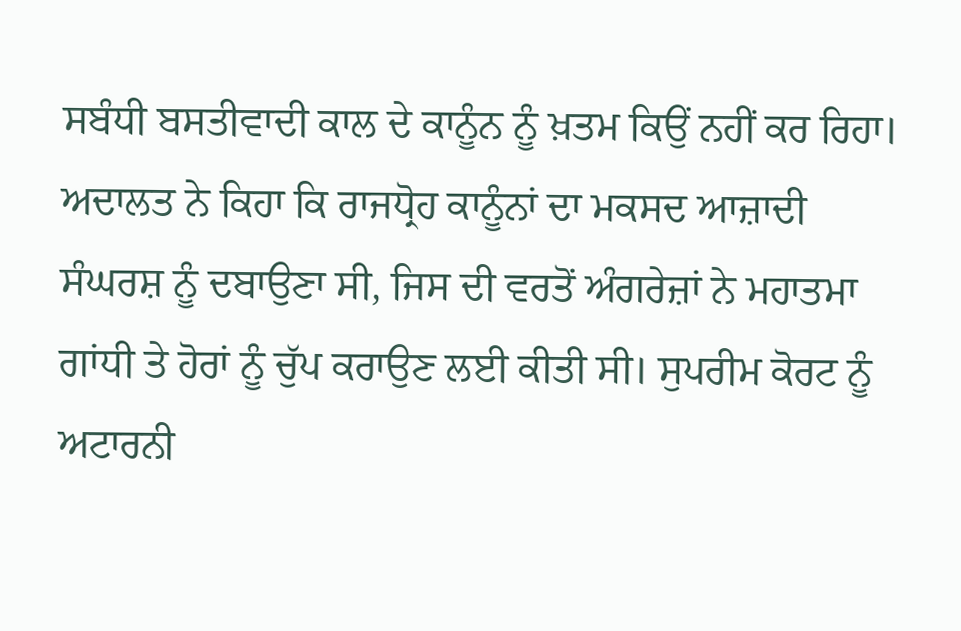ਸਬੰਧੀ ਬਸਤੀਵਾਦੀ ਕਾਲ ਦੇ ਕਾਨੂੰਨ ਨੂੰ ਖ਼ਤਮ ਕਿਉਂ ਨਹੀਂ ਕਰ ਰਿਹਾ। ਅਦਾਲਤ ਨੇ ਕਿਹਾ ਕਿ ਰਾਜਧ੍ਰੋਹ ਕਾਨੂੰਨਾਂ ਦਾ ਮਕਸਦ ਆਜ਼ਾਦੀ ਸੰਘਰਸ਼ ਨੂੰ ਦਬਾਉਣਾ ਸੀ, ਜਿਸ ਦੀ ਵਰਤੋਂ ਅੰਗਰੇਜ਼ਾਂ ਨੇ ਮਹਾਤਮਾ ਗਾਂਧੀ ਤੇ ਹੋਰਾਂ ਨੂੰ ਚੁੱਪ ਕਰਾਉਣ ਲਈ ਕੀਤੀ ਸੀ। ਸੁਪਰੀਮ ਕੋਰਟ ਨੂੰ ਅਟਾਰਨੀ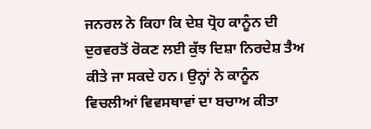ਜਨਰਲ ਨੇ ਕਿਹਾ ਕਿ ਦੇਸ਼ ਧ੍ਰੋਹ ਕਾਨੂੰਨ ਦੀ ਦੁਰਵਰਤੋਂ ਰੋਕਣ ਲਈ ਕੁੱਝ ਦਿਸ਼ਾ ਨਿਰਦੇਸ਼ ਤੈਅ ਕੀਤੇ ਜਾ ਸਕਦੇ ਹਨ। ਉਨ੍ਹਾਂ ਨੇ ਕਾਨੂੰਨ ਵਿਚਲੀਆਂ ਵਿਵਸਥਾਵਾਂ ਦਾ ਬਚਾਅ ਕੀਤਾ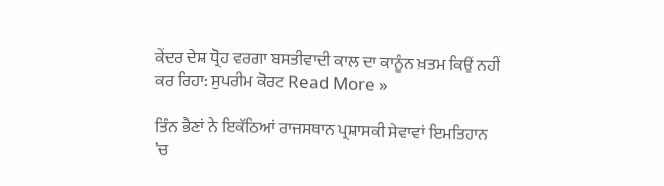ਕੇਂਦਰ ਦੇਸ਼ ਧ੍ਰੋਹ ਵਰਗਾ ਬਸਤੀਵਾਦੀ ਕਾਲ ਦਾ ਕਾਨੂੰਨ ਖ਼ਤਮ ਕਿਉਂ ਨਹੀਂ ਕਰ ਰਿਹਾ: ਸੁਪਰੀਮ ਕੋਰਟ Read More »

ਤਿੰਨ ਭੈਣਾਂ ਨੇ ਇਕੱਠਿਆਂ ਰਾਜਸਥਾਨ ਪ੍ਰਸ਼ਾਸਕੀ ਸੇਵਾਵਾਂ ਇਮਤਿਹਾਨ ’ਚ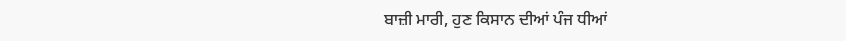ਬਾਜ਼ੀ ਮਾਰੀ, ਹੁਣ ਕਿਸਾਨ ਦੀਆਂ ਪੰਜ ਧੀਆਂ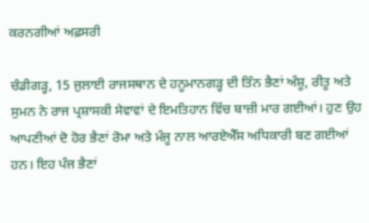ਕਰਨਗੀਆਂ ਅਫ਼ਸਰੀ

ਚੰਡੀਗੜ੍ਹ, 15 ਜੁਲਾਈ ਰਾਜਸਥਾਨ ਦੇ ਹਨੂਮਾਨਗੜ੍ਹ ਦੀ ਤਿੰਨ ਭੈਣਾਂ ਅੰਸ਼ੂ, ਰੀਤੂ ਅਤੇ ਸੁਮਨ ਨੇ ਰਾਜ ਪ੍ਰਸ਼ਾਸਕੀ ਸੇਵਾਵਾਂ ਦੇ ਇਮਤਿਹਾਨ ਵਿੱਚ ਬਾਜ਼ੀ ਮਾਰ ਗਈਆਂ। ਹੁਣ ਉਹ ਆਪਣੀਆਂ ਦੋ ਹੋਰ ਭੈਣਾਂ ਰੋਮਾ ਅਤੇ ਮੰਜੂ ਨਾਲ ਆਰਏਐੱਸ ਅਧਿਕਾਰੀ ਬਣ ਗਈਆਂ ਹਨ। ਇਹ ਪੰਜ ਭੈਣਾਂ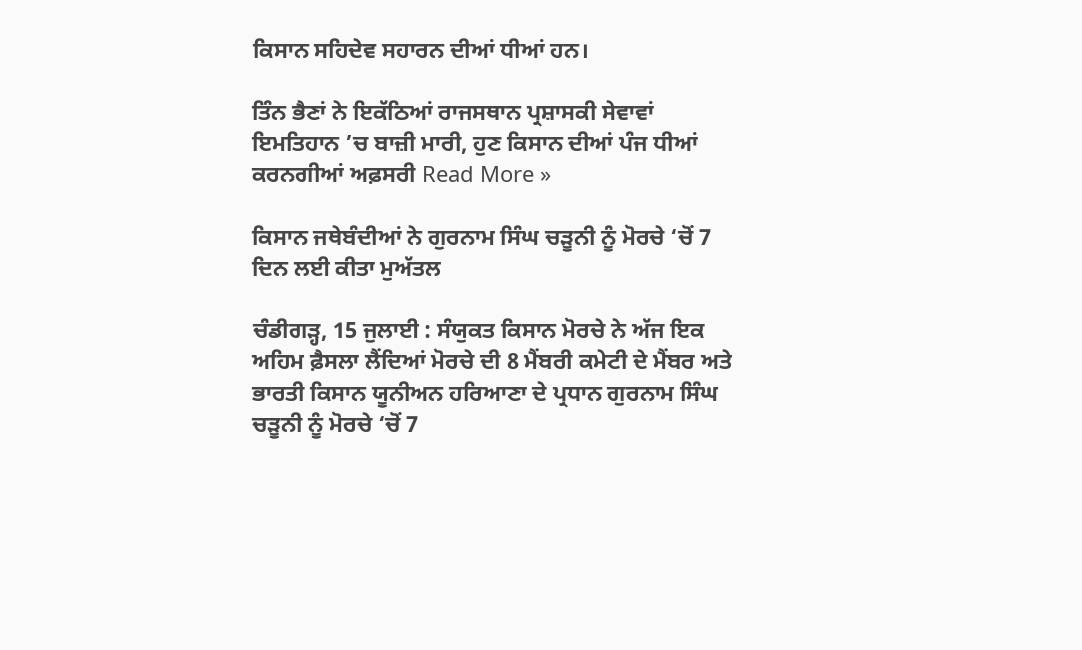ਕਿਸਾਨ ਸਹਿਦੇਵ ਸਹਾਰਨ ਦੀਆਂ ਧੀਆਂ ਹਨ।

ਤਿੰਨ ਭੈਣਾਂ ਨੇ ਇਕੱਠਿਆਂ ਰਾਜਸਥਾਨ ਪ੍ਰਸ਼ਾਸਕੀ ਸੇਵਾਵਾਂ ਇਮਤਿਹਾਨ ’ਚ ਬਾਜ਼ੀ ਮਾਰੀ, ਹੁਣ ਕਿਸਾਨ ਦੀਆਂ ਪੰਜ ਧੀਆਂ ਕਰਨਗੀਆਂ ਅਫ਼ਸਰੀ Read More »

ਕਿਸਾਨ ਜਥੇਬੰਦੀਆਂ ਨੇ ਗੁਰਨਾਮ ਸਿੰਘ ਚੜੂਨੀ ਨੂੰ ਮੋਰਚੇ ‘ਚੋਂ 7 ਦਿਨ ਲਈ ਕੀਤਾ ਮੁਅੱਤਲ

ਚੰਡੀਗੜ੍ਹ, 15 ਜੁਲਾਈ : ਸੰਯੁਕਤ ਕਿਸਾਨ ਮੋਰਚੇ ਨੇ ਅੱਜ ਇਕ ਅਹਿਮ ਫ਼ੈਸਲਾ ਲੈਂਦਿਆਂ ਮੋਰਚੇ ਦੀ 8 ਮੈਂਬਰੀ ਕਮੇਟੀ ਦੇ ਮੈਂਬਰ ਅਤੇ ਭਾਰਤੀ ਕਿਸਾਨ ਯੂਨੀਅਨ ਹਰਿਆਣਾ ਦੇ ਪ੍ਰਧਾਨ ਗੁਰਨਾਮ ਸਿੰਘ ਚੜੂਨੀ ਨੂੰ ਮੋਰਚੇ ‘ਚੋਂ 7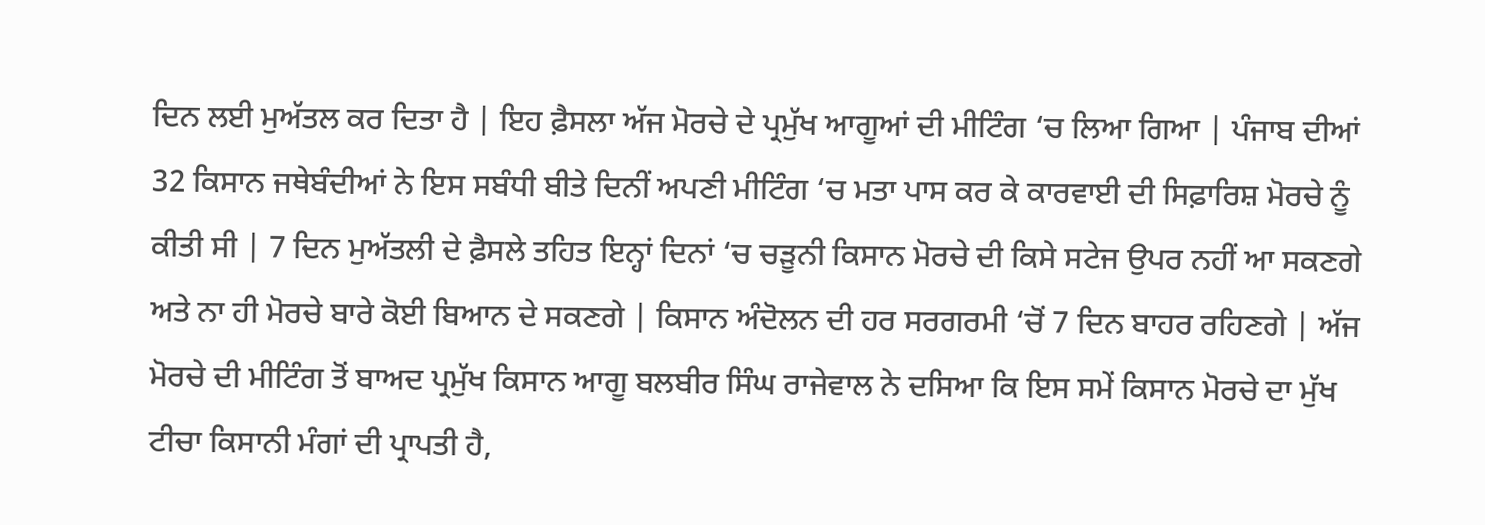ਦਿਨ ਲਈ ਮੁਅੱਤਲ ਕਰ ਦਿਤਾ ਹੈ | ਇਹ ਫ਼ੈਸਲਾ ਅੱਜ ਮੋਰਚੇ ਦੇ ਪ੍ਰਮੁੱਖ ਆਗੂਆਂ ਦੀ ਮੀਟਿੰਗ ‘ਚ ਲਿਆ ਗਿਆ | ਪੰਜਾਬ ਦੀਆਂ 32 ਕਿਸਾਨ ਜਥੇਬੰਦੀਆਂ ਨੇ ਇਸ ਸਬੰਧੀ ਬੀਤੇ ਦਿਨੀਂ ਅਪਣੀ ਮੀਟਿੰਗ ‘ਚ ਮਤਾ ਪਾਸ ਕਰ ਕੇ ਕਾਰਵਾਈ ਦੀ ਸਿਫ਼ਾਰਿਸ਼ ਮੋਰਚੇ ਨੂੰ ਕੀਤੀ ਸੀ | 7 ਦਿਨ ਮੁਅੱਤਲੀ ਦੇ ਫ਼ੈਸਲੇ ਤਹਿਤ ਇਨ੍ਹਾਂ ਦਿਨਾਂ ‘ਚ ਚੜੂਨੀ ਕਿਸਾਨ ਮੋਰਚੇ ਦੀ ਕਿਸੇ ਸਟੇਜ ਉਪਰ ਨਹੀਂ ਆ ਸਕਣਗੇ ਅਤੇ ਨਾ ਹੀ ਮੋਰਚੇ ਬਾਰੇ ਕੋਈ ਬਿਆਨ ਦੇ ਸਕਣਗੇ | ਕਿਸਾਨ ਅੰਦੋਲਨ ਦੀ ਹਰ ਸਰਗਰਮੀ ‘ਚੋਂ 7 ਦਿਨ ਬਾਹਰ ਰਹਿਣਗੇ | ਅੱਜ ਮੋਰਚੇ ਦੀ ਮੀਟਿੰਗ ਤੋਂ ਬਾਅਦ ਪ੍ਰਮੁੱਖ ਕਿਸਾਨ ਆਗੂ ਬਲਬੀਰ ਸਿੰਘ ਰਾਜੇਵਾਲ ਨੇ ਦਸਿਆ ਕਿ ਇਸ ਸਮੇਂ ਕਿਸਾਨ ਮੋਰਚੇ ਦਾ ਮੁੱਖ ਟੀਚਾ ਕਿਸਾਨੀ ਮੰਗਾਂ ਦੀ ਪ੍ਰਾਪਤੀ ਹੈ,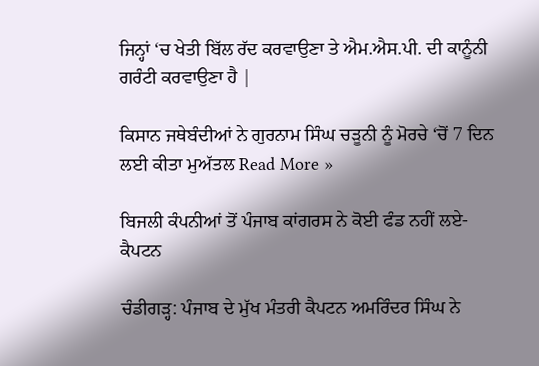ਜਿਨ੍ਹਾਂ ‘ਚ ਖੇਤੀ ਬਿੱਲ ਰੱਦ ਕਰਵਾਉਣਾ ਤੇ ਐਮ.ਐਸ.ਪੀ. ਦੀ ਕਾਨੂੰਨੀ ਗਰੰਟੀ ਕਰਵਾਉਣਾ ਹੈ |

ਕਿਸਾਨ ਜਥੇਬੰਦੀਆਂ ਨੇ ਗੁਰਨਾਮ ਸਿੰਘ ਚੜੂਨੀ ਨੂੰ ਮੋਰਚੇ ‘ਚੋਂ 7 ਦਿਨ ਲਈ ਕੀਤਾ ਮੁਅੱਤਲ Read More »

ਬਿਜਲੀ ਕੰਪਨੀਆਂ ਤੋਂ ਪੰਜਾਬ ਕਾਂਗਰਸ ਨੇ ਕੋਈ ਫੰਡ ਨਹੀਂ ਲਏ- ਕੈਪਟਨ

ਚੰਡੀਗੜ੍ਹ: ਪੰਜਾਬ ਦੇ ਮੁੱਖ ਮੰਤਰੀ ਕੈਪਟਨ ਅਮਰਿੰਦਰ ਸਿੰਘ ਨੇ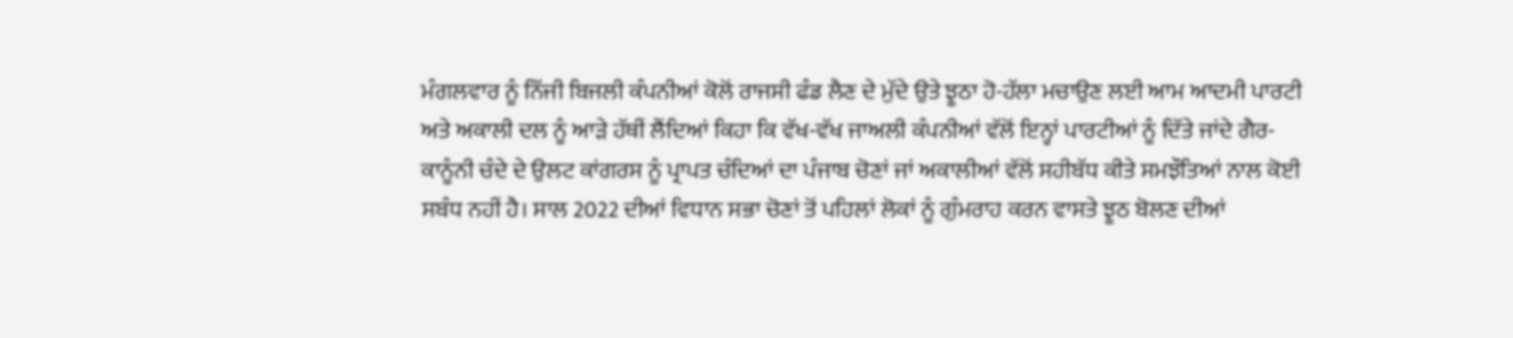ਮੰਗਲਵਾਰ ਨੂੰ ਨਿੱਜੀ ਬਿਜਲੀ ਕੰਪਨੀਆਂ ਕੋਲੋਂ ਰਾਜਸੀ ਫੰਡ ਲੈਣ ਦੇ ਮੁੱਦੇ ਉਤੇ ਝੂਠਾ ਹੋ-ਹੱਲਾ ਮਚਾਉਣ ਲਈ ਆਮ ਆਦਮੀ ਪਾਰਟੀ ਅਤੇ ਅਕਾਲੀ ਦਲ ਨੂੰ ਆੜੇ ਹੱਥੀਂ ਲੈਂਦਿਆਂ ਕਿਹਾ ਕਿ ਵੱਖ-ਵੱਖ ਜਾਅਲੀ ਕੰਪਨੀਆਂ ਵੱਲੋਂ ਇਨ੍ਹਾਂ ਪਾਰਟੀਆਂ ਨੂੰ ਦਿੱਤੇ ਜਾਂਦੇ ਗੈਰ-ਕਾਨੂੰਨੀ ਚੰਦੇ ਦੇ ਉਲਟ ਕਾਂਗਰਸ ਨੂੰ ਪ੍ਰਾਪਤ ਚੰਦਿਆਂ ਦਾ ਪੰਜਾਬ ਚੋਣਾਂ ਜਾਂ ਅਕਾਲੀਆਂ ਵੱਲੋਂ ਸਹੀਬੱਧ ਕੀਤੇ ਸਮਝੌਤਿਆਂ ਨਾਲ ਕੋਈ ਸਬੰਧ ਨਹੀਂ ਹੈ। ਸਾਲ 2022 ਦੀਆਂ ਵਿਧਾਨ ਸਭਾ ਚੋਣਾਂ ਤੋਂ ਪਹਿਲਾਂ ਲੋਕਾਂ ਨੂੰ ਗੁੰਮਰਾਹ ਕਰਨ ਵਾਸਤੇ ਝੂਠ ਬੋਲਣ ਦੀਆਂ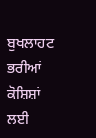ਬੁਖਲਾਹਟ ਭਰੀਆਂ ਕੋਸ਼ਿਸ਼ਾਂ ਲਈ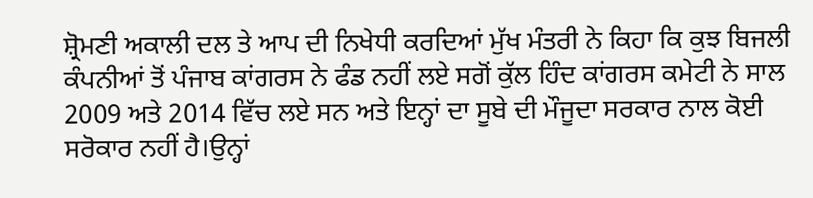ਸ਼੍ਰੋਮਣੀ ਅਕਾਲੀ ਦਲ ਤੇ ਆਪ ਦੀ ਨਿਖੇਧੀ ਕਰਦਿਆਂ ਮੁੱਖ ਮੰਤਰੀ ਨੇ ਕਿਹਾ ਕਿ ਕੁਝ ਬਿਜਲੀ ਕੰਪਨੀਆਂ ਤੋਂ ਪੰਜਾਬ ਕਾਂਗਰਸ ਨੇ ਫੰਡ ਨਹੀਂ ਲਏ ਸਗੋਂ ਕੁੱਲ ਹਿੰਦ ਕਾਂਗਰਸ ਕਮੇਟੀ ਨੇ ਸਾਲ 2009 ਅਤੇ 2014 ਵਿੱਚ ਲਏ ਸਨ ਅਤੇ ਇਨ੍ਹਾਂ ਦਾ ਸੂਬੇ ਦੀ ਮੌਜੂਦਾ ਸਰਕਾਰ ਨਾਲ ਕੋਈ ਸਰੋਕਾਰ ਨਹੀਂ ਹੈ।ਉਨ੍ਹਾਂ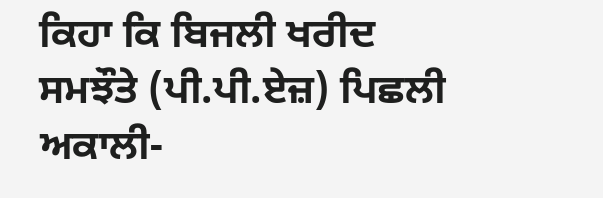ਕਿਹਾ ਕਿ ਬਿਜਲੀ ਖਰੀਦ ਸਮਝੌਤੇ (ਪੀ.ਪੀ.ਏਜ਼) ਪਿਛਲੀ ਅਕਾਲੀ-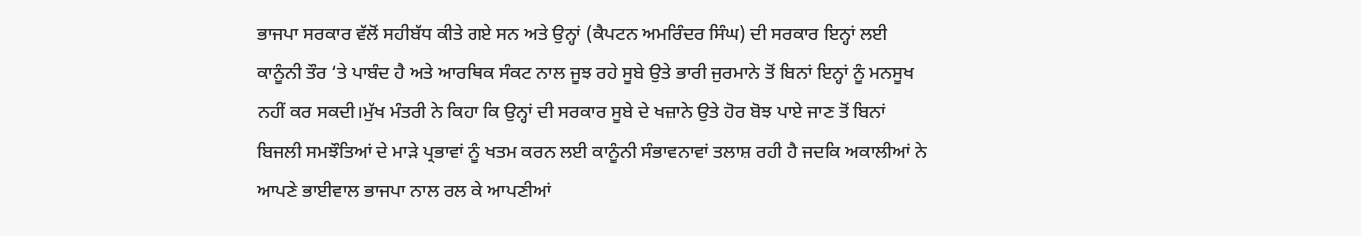ਭਾਜਪਾ ਸਰਕਾਰ ਵੱਲੋਂ ਸਹੀਬੱਧ ਕੀਤੇ ਗਏ ਸਨ ਅਤੇ ਉਨ੍ਹਾਂ (ਕੈਪਟਨ ਅਮਰਿੰਦਰ ਸਿੰਘ) ਦੀ ਸਰਕਾਰ ਇਨ੍ਹਾਂ ਲਈ ਕਾਨੂੰਨੀ ਤੌਰ ‘ਤੇ ਪਾਬੰਦ ਹੈ ਅਤੇ ਆਰਥਿਕ ਸੰਕਟ ਨਾਲ ਜੂਝ ਰਹੇ ਸੂਬੇ ਉਤੇ ਭਾਰੀ ਜੁਰਮਾਨੇ ਤੋਂ ਬਿਨਾਂ ਇਨ੍ਹਾਂ ਨੂੰ ਮਨਸੂਖ ਨਹੀਂ ਕਰ ਸਕਦੀ।ਮੁੱਖ ਮੰਤਰੀ ਨੇ ਕਿਹਾ ਕਿ ਉਨ੍ਹਾਂ ਦੀ ਸਰਕਾਰ ਸੂਬੇ ਦੇ ਖਜ਼ਾਨੇ ਉਤੇ ਹੋਰ ਬੋਝ ਪਾਏ ਜਾਣ ਤੋਂ ਬਿਨਾਂ ਬਿਜਲੀ ਸਮਝੌਤਿਆਂ ਦੇ ਮਾੜੇ ਪ੍ਰਭਾਵਾਂ ਨੂੰ ਖਤਮ ਕਰਨ ਲਈ ਕਾਨੂੰਨੀ ਸੰਭਾਵਨਾਵਾਂ ਤਲਾਸ਼ ਰਹੀ ਹੈ ਜਦਕਿ ਅਕਾਲੀਆਂ ਨੇ ਆਪਣੇ ਭਾਈਵਾਲ ਭਾਜਪਾ ਨਾਲ ਰਲ ਕੇ ਆਪਣੀਆਂ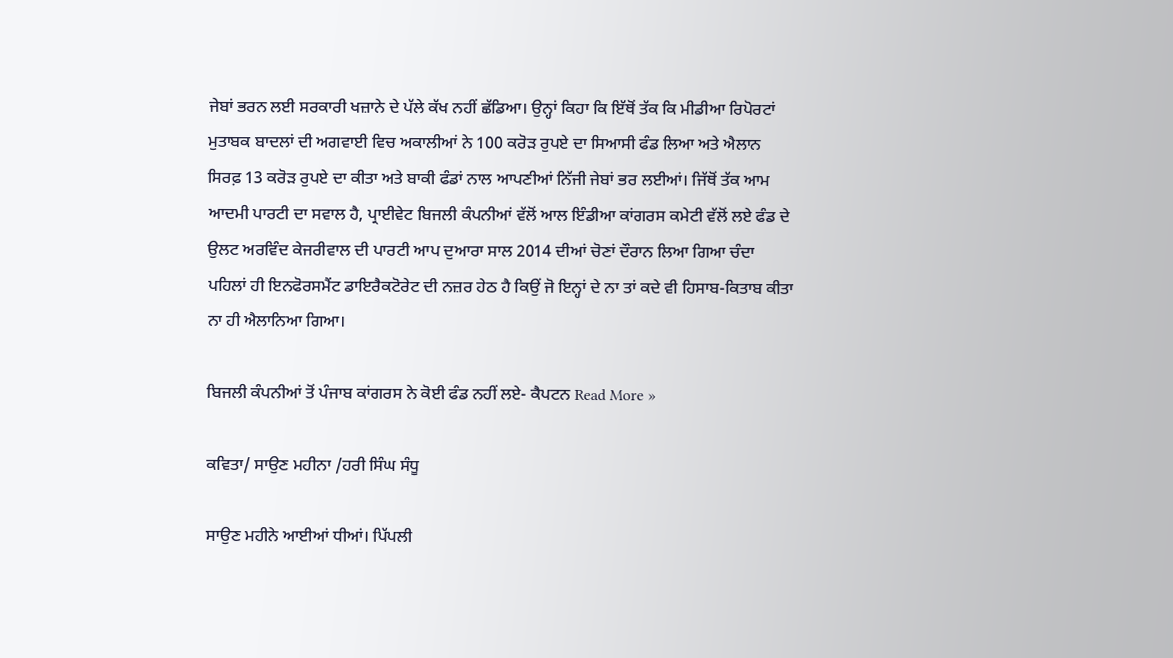ਜੇਬਾਂ ਭਰਨ ਲਈ ਸਰਕਾਰੀ ਖਜ਼ਾਨੇ ਦੇ ਪੱਲੇ ਕੱਖ ਨਹੀਂ ਛੱਡਿਆ। ਉਨ੍ਹਾਂ ਕਿਹਾ ਕਿ ਇੱਥੋਂ ਤੱਕ ਕਿ ਮੀਡੀਆ ਰਿਪੋਰਟਾਂ ਮੁਤਾਬਕ ਬਾਦਲਾਂ ਦੀ ਅਗਵਾਈ ਵਿਚ ਅਕਾਲੀਆਂ ਨੇ 100 ਕਰੋੜ ਰੁਪਏ ਦਾ ਸਿਆਸੀ ਫੰਡ ਲਿਆ ਅਤੇ ਐਲਾਨ ਸਿਰਫ਼ 13 ਕਰੋੜ ਰੁਪਏ ਦਾ ਕੀਤਾ ਅਤੇ ਬਾਕੀ ਫੰਡਾਂ ਨਾਲ ਆਪਣੀਆਂ ਨਿੱਜੀ ਜੇਬਾਂ ਭਰ ਲਈਆਂ। ਜਿੱਥੋਂ ਤੱਕ ਆਮ ਆਦਮੀ ਪਾਰਟੀ ਦਾ ਸਵਾਲ ਹੈ, ਪ੍ਰਾਈਵੇਟ ਬਿਜਲੀ ਕੰਪਨੀਆਂ ਵੱਲੋਂ ਆਲ ਇੰਡੀਆ ਕਾਂਗਰਸ ਕਮੇਟੀ ਵੱਲੋਂ ਲਏ ਫੰਡ ਦੇ ਉਲਟ ਅਰਵਿੰਦ ਕੇਜਰੀਵਾਲ ਦੀ ਪਾਰਟੀ ਆਪ ਦੁਆਰਾ ਸਾਲ 2014 ਦੀਆਂ ਚੋਣਾਂ ਦੌਰਾਨ ਲਿਆ ਗਿਆ ਚੰਦਾ ਪਹਿਲਾਂ ਹੀ ਇਨਫੋਰਸਮੈਂਟ ਡਾਇਰੈਕਟੋਰੇਟ ਦੀ ਨਜ਼ਰ ਹੇਠ ਹੈ ਕਿਉਂ ਜੋ ਇਨ੍ਹਾਂ ਦੇ ਨਾ ਤਾਂ ਕਦੇ ਵੀ ਹਿਸਾਬ-ਕਿਤਾਬ ਕੀਤਾ ਨਾ ਹੀ ਐਲਾਨਿਆ ਗਿਆ।

ਬਿਜਲੀ ਕੰਪਨੀਆਂ ਤੋਂ ਪੰਜਾਬ ਕਾਂਗਰਸ ਨੇ ਕੋਈ ਫੰਡ ਨਹੀਂ ਲਏ- ਕੈਪਟਨ Read More »

ਕਵਿਤਾ/ ਸਾਉਣ ਮਹੀਨਾ /ਹਰੀ ਸਿੰਘ ਸੰਧੂ

ਸਾਉਣ ਮਹੀਨੇ ਆਈਆਂ ਧੀਆਂ। ਪਿੱਪਲੀ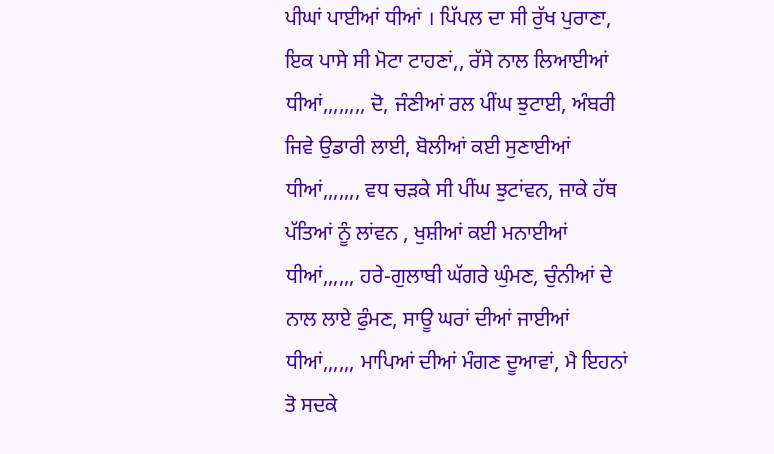ਪੀਘਾਂ ਪਾਈਆਂ ਧੀਆਂ । ਪਿੱਪਲ ਦਾ ਸੀ ਰੁੱਖ ਪੁਰਾਣਾ, ਇਕ ਪਾਸੇ ਸੀ ਮੋਟਾ ਟਾਹਣਾਂ,, ਰੱਸੇ ਨਾਲ ਲਿਆਈਆਂ ਧੀਆਂ,,,,,,,, ਦੋ, ਜੰਣੀਆਂ ਰਲ ਪੀਂਘ ਝੁਟਾਈ, ਅੰਬਰੀ ਜਿਵੇ ਉਡਾਰੀ ਲਾਈ, ਬੋਲੀਆਂ ਕਈ ਸੁਣਾਈਆਂ ਧੀਆਂ,,,,,,, ਵਧ ਚੜਕੇ ਸੀ ਪੀਂਘ ਝੁਟਾਂਵਨ, ਜਾਕੇ ਹੱਥ ਪੱਤਿਆਂ ਨੂੰ ਲਾਂਵਨ , ਖੁਸ਼ੀਆਂ ਕਈ ਮਨਾਈਆਂ ਧੀਆਂ,,,,,, ਹਰੇ-ਗੁਲਾਬੀ ਘੱਗਰੇ ਘੁੰਮਣ, ਚੁੰਨੀਆਂ ਦੇ ਨਾਲ ਲਾਏ ਫੁੰਮਣ, ਸਾਊ ਘਰਾਂ ਦੀਆਂ ਜਾਈਆਂ ਧੀਆਂ,,,,,, ਮਾਪਿਆਂ ਦੀਆਂ ਮੰਗਣ ਦੂਆਵਾਂ, ਮੈ ਇਹਨਾਂ ਤੋ ਸਦਕੇ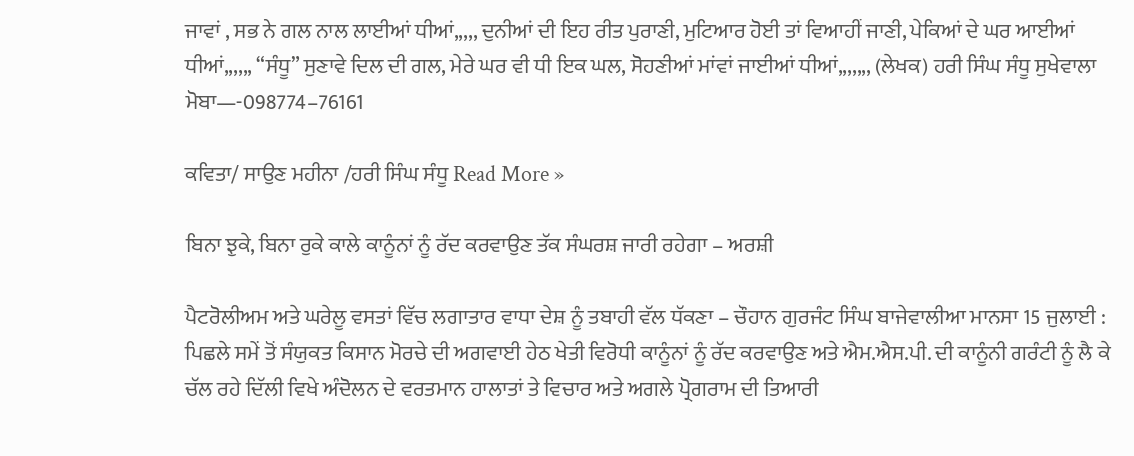ਜਾਵਾਂ , ਸਭ ਨੇ ਗਲ ਨਾਲ ਲਾਈਆਂ ਧੀਆਂ,,,,, ਦੁਨੀਆਂ ਦੀ ਇਹ ਰੀਤ ਪੁਰਾਣੀ, ਮੁਟਿਆਰ ਹੋਈ ਤਾਂ ਵਿਆਹੀਂ ਜਾਣੀ, ਪੇਕਿਆਂ ਦੇ ਘਰ ਆਈਆਂ ਧੀਆਂ,,,,,, “ਸੰਧੂ” ਸੁਣਾਵੇ ਦਿਲ ਦੀ ਗਲ, ਮੇਰੇ ਘਰ ਵੀ ਧੀ ਇਕ ਘਲ, ਸੋਹਣੀਆਂ ਮਾਂਵਾਂ ਜਾਈਆਂ ਧੀਆਂ,,,,,,, (ਲੇਖਕ) ਹਰੀ ਸਿੰਘ ਸੰਧੂ ਸੁਖੇਵਾਲਾ ਮੋਬਾ—-098774–76161

ਕਵਿਤਾ/ ਸਾਉਣ ਮਹੀਨਾ /ਹਰੀ ਸਿੰਘ ਸੰਧੂ Read More »

ਬਿਨਾ ਝੁਕੇ, ਬਿਨਾ ਰੁਕੇ ਕਾਲੇ ਕਾਨੂੰਨਾਂ ਨੂੰ ਰੱਦ ਕਰਵਾਉਣ ਤੱਕ ਸੰਘਰਸ਼ ਜਾਰੀ ਰਹੇਗਾ – ਅਰਸ਼ੀ

ਪੈਟਰੋਲੀਅਮ ਅਤੇ ਘਰੇਲੂ ਵਸਤਾਂ ਵਿੱਚ ਲਗਾਤਾਰ ਵਾਧਾ ਦੇਸ਼ ਨੂੰ ਤਬਾਹੀ ਵੱਲ ਧੱਕਣਾ – ਚੌਹਾਨ ਗੁਰਜੰਟ ਸਿੰਘ ਬਾਜੇਵਾਲੀਆ ਮਾਨਸਾ 15 ਜੁਲਾਈ : ਪਿਛਲੇ ਸਮੇਂ ਤੋਂ ਸੰਯੁਕਤ ਕਿਸਾਨ ਮੋਰਚੇ ਦੀ ਅਗਵਾਈ ਹੇਠ ਖੇਤੀ ਵਿਰੋਧੀ ਕਾਨੂੰਨਾਂ ਨੂੰ ਰੱਦ ਕਰਵਾਉਣ ਅਤੇ ਐਮ.ਐਸ.ਪੀ. ਦੀ ਕਾਨੂੰਨੀ ਗਰੰਟੀ ਨੂੰ ਲੈ ਕੇ ਚੱਲ ਰਹੇ ਦਿੱਲੀ ਵਿਖੇ ਅੰਦੋਲਨ ਦੇ ਵਰਤਮਾਨ ਹਾਲਾਤਾਂ ਤੇ ਵਿਚਾਰ ਅਤੇ ਅਗਲੇ ਪ੍ਰੋਗਰਾਮ ਦੀ ਤਿਆਰੀ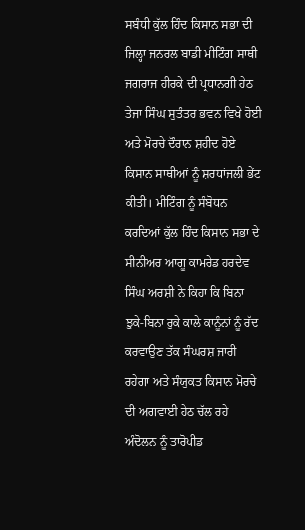ਸਬੰਧੀ ਕੁੱਲ ਹਿੰਦ ਕਿਸਾਨ ਸਭਾ ਦੀ ਜਿਲ੍ਹਾ ਜਨਰਲ ਬਾਡੀ ਮੀਟਿੰਗ ਸਾਥੀ ਜਗਰਾਜ ਹੀਰਕੇ ਦੀ ਪ੍ਰਧਾਨਗੀ ਹੇਠ ਤੇਜਾ ਸਿੰਘ ਸੁਤੰਤਰ ਭਵਨ ਵਿਖੇ ਹੋਈ ਅਤੇ ਮੋਰਚੇ ਦੌਰਾਨ ਸ਼ਹੀਦ ਹੋਏ ਕਿਸਾਨ ਸਾਥੀਆਂ ਨੂੰ ਸ਼ਰਧਾਂਜਲੀ ਭੇਂਟ ਕੀਤੀ। ਮੀਟਿੰਗ ਨੂੰ ਸੰਬੋਧਨ ਕਰਦਿਆਂ ਕੁੱਲ ਹਿੰਦ ਕਿਸਾਨ ਸਭਾ ਦੇ ਸੀਨੀਅਰ ਆਗੂ ਕਾਮਰੇਡ ਹਰਦੇਵ ਸਿੰਘ ਅਰਸ਼ੀ ਨੇ ਕਿਹਾ ਕਿ ਬਿਨਾ ਝੁਕੇ-ਬਿਨਾ ਰੁਕੇ ਕਾਲੇ ਕਾਨੂੰਨਾਂ ਨੂੰ ਰੱਦ ਕਰਵਾਉਣ ਤੱਕ ਸੰਘਰਸ਼ ਜਾਰੀ ਰਹੇਗਾ ਅਤੇ ਸੰਯੁਕਤ ਕਿਸਾਨ ਮੋਰਚੇ ਦੀ ਅਗਵਾਈ ਹੇਠ ਚੱਲ ਰਹੇ ਅੰਦੋਲਨ ਨੂੰ ਤਾਰੋਪੀਡ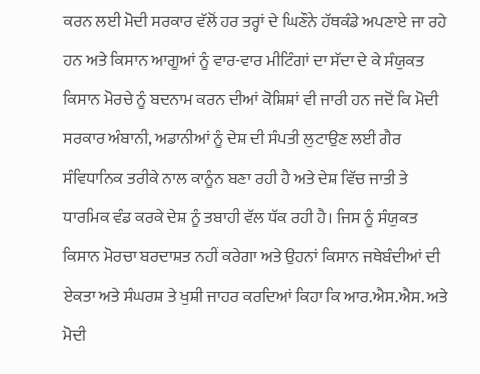ਕਰਨ ਲਈ ਮੋਦੀ ਸਰਕਾਰ ਵੱਲੋਂ ਹਰ ਤਰ੍ਹਾਂ ਦੇ ਘਿਣੌਨੇ ਹੱਥਕੰਡੇ ਅਪਣਾਏ ਜਾ ਰਹੇ ਹਨ ਅਤੇ ਕਿਸਾਨ ਆਗੂਆਂ ਨੂੰ ਵਾਰ-ਵਾਰ ਮੀਟਿੰਗਾਂ ਦਾ ਸੱਦਾ ਦੇ ਕੇ ਸੰਯੁਕਤ ਕਿਸਾਨ ਮੋਰਚੇ ਨੂੰ ਬਦਨਾਮ ਕਰਨ ਦੀਆਂ ਕੋਸ਼ਿਸ਼ਾਂ ਵੀ ਜਾਰੀ ਹਨ ਜਦੋਂ ਕਿ ਮੋਦੀ ਸਰਕਾਰ ਅੰਬਾਨੀ, ਅਡਾਨੀਆਂ ਨੂੰ ਦੇਸ਼ ਦੀ ਸੰਪਤੀ ਲੁਟਾਉਣ ਲਈ ਗੈਰ ਸੰਵਿਧਾਨਿਕ ਤਰੀਕੇ ਨਾਲ ਕਾਨੂੰਨ ਬਣਾ ਰਹੀ ਹੈ ਅਤੇ ਦੇਸ਼ ਵਿੱਚ ਜਾਤੀ ਤੇ ਧਾਰਮਿਕ ਵੰਡ ਕਰਕੇ ਦੇਸ਼ ਨੂੰ ਤਬਾਹੀ ਵੱਲ ਧੱਕ ਰਹੀ ਹੈ। ਜਿਸ ਨੂੰ ਸੰਯੁਕਤ ਕਿਸਾਨ ਮੋਰਚਾ ਬਰਦਾਸ਼ਤ ਨਹੀਂ ਕਰੇਗਾ ਅਤੇ ਉਹਨਾਂ ਕਿਸਾਨ ਜਥੇਬੰਦੀਆਂ ਦੀ ਏਕਤਾ ਅਤੇ ਸੰਘਰਸ਼ ਤੇ ਖੁਸ਼ੀ ਜਾਹਰ ਕਰਦਿਆਂ ਕਿਹਾ ਕਿ ਆਰ.ਐਸ.ਐਸ. ਅਤੇ ਮੋਦੀ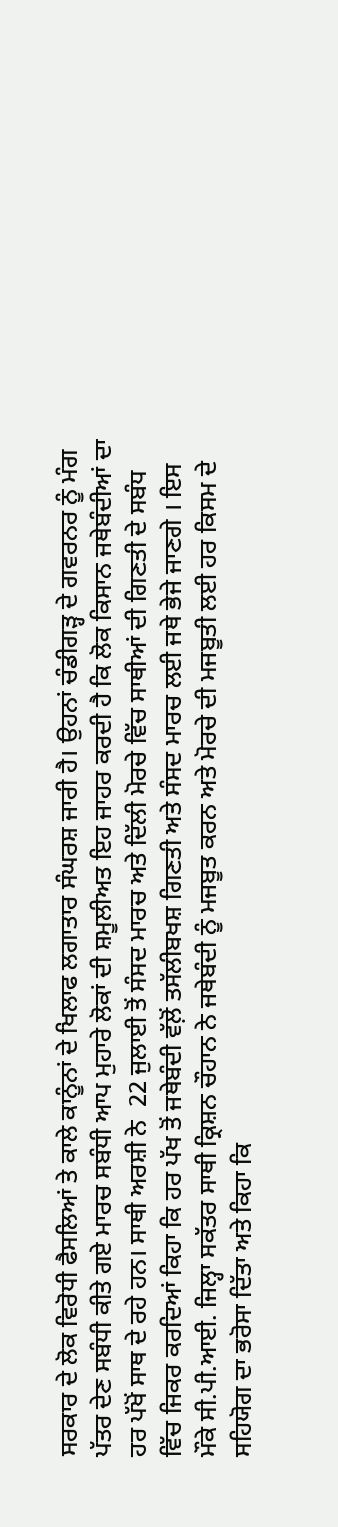ਸਰਕਾਰ ਦੇ ਲੋਕ ਵਿਰੋਧੀ ਫੈਸਲਿਆਂ ਤੇ ਕਾਲੇ ਕਾਨੂੰਨਾਂ ਦੇ ਖਿਲਾਫ ਲਗਾਤਾਰ ਸੰਘਰਸ਼ ਜਾਰੀ ਹੈ। ਉਹਨਾਂ ਚੰਡੀਗੜ੍ਹ ਦੇ ਗਵਰਨਰ ਨੂੰ ਮੰਗ ਪੱਤਰ ਦੇਣ ਸਬੰਧੀ ਕੀਤੇ ਗਏ ਮਾਰਚ ਸਬੰਧੀ ਆਪ ਮੁਹਾਰੇ ਲੋਕਾਂ ਦੀ ਸ਼ਮੂਲੀਅਤ ਇਹ ਜਾਹਰ ਕਰਦੀ ਹੈ ਕਿ ਲੋਕ ਕਿਸਾਨ ਜਥੇਬੰਦੀਆਂ ਦਾ ਹਰ ਪੱਖੋਂ ਸਾਥ ਦੇ ਰਹੇ ਹਨ। ਸਾਥੀ ਅਰਸ਼ੀ ਨੇ  22 ਜੁਲਾਈ ਤੋਂ ਸੰਸਦ ਮਾਰਚ ਅਤੇ ਦਿੱਲੀ ਮੋਰਚੇ ਵਿੱਚ ਸਾਥੀਆਂ ਦੀ ਗਿਣਤੀ ਦੇ ਸਬੰਧ ਵਿੱਚ ਜਿਕਰ ਕਰਦਿਆਂ ਕਿਹਾ ਕਿ ਹਰ ਪੱਖ ਤੋਂ ਜਥੇਬੰਦੀ ਵੱਲ਼ੋਂ ਤਸੱਲੀਬਖਸ਼ ਗਿਣਤੀ ਅਤੇ ਸੰਸਦ ਮਾਰਚ ਲਈ ਜਥੇ ਭੇਜੇ ਜਾਣਗੇ । ਇਸ ਮੌਕੇ ਸੀ.ਪੀ.ਆਈ. ਜਿਲ੍ਹਾ ਸਕੱਤਰ ਸਾਥੀ ਕ੍ਰਿਸ਼ਨ ਚੌਹਾਨ ਨੇ ਜਥੇਬੰਦੀ ਨੂੰ ਮਜਬੂਤ ਕਰਨ ਅਤੇ ਮੋਰਚੇ ਦੀ ਮਜਬੂਤੀ ਲਈ ਹਰ ਕਿਸਮ ਦੇ ਸਹਿਯੋਗ ਦਾ ਭਰੋਸਾ ਦਿੱਤਾ ਅਤੇ ਕਿਹਾ ਕਿ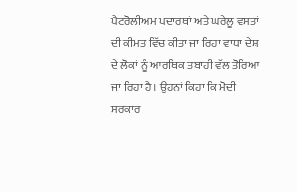ਪੈਟਰੋਲੀਅਮ ਪਦਾਰਥਾਂ ਅਤੇ ਘਰੇਲੂ ਵਸਤਾਂ ਦੀ ਕੀਮਤ ਵਿੱਚ ਕੀਤਾ ਜਾ ਰਿਹਾ ਵਾਧਾ ਦੇਸ਼ ਦੇ ਲੋਕਾਂ ਨੂੰ ਆਰਥਿਕ ਤਬਾਹੀ ਵੱਲ ਤੋਰਿਆ ਜਾ ਰਿਹਾ ਹੈ। ਉਹਨਾਂ ਕਿਹਾ ਕਿ ਮੋਦੀ ਸਰਕਾਰ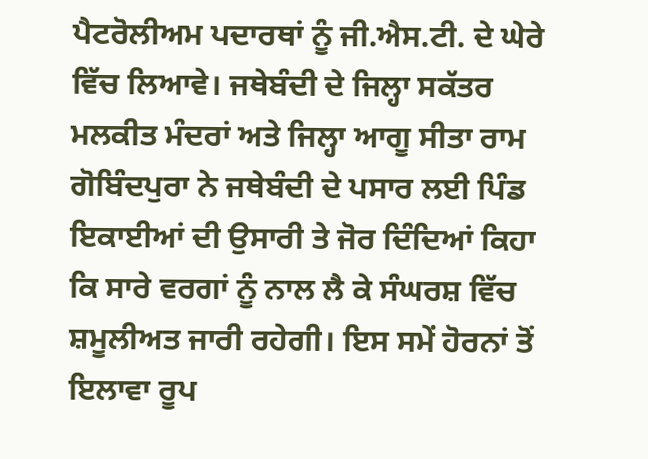ਪੈਟਰੋਲੀਅਮ ਪਦਾਰਥਾਂ ਨੂੰ ਜੀ.ਐਸ.ਟੀ. ਦੇ ਘੇਰੇ ਵਿੱਚ ਲਿਆਵੇ। ਜਥੇਬੰਦੀ ਦੇ ਜਿਲ੍ਹਾ ਸਕੱਤਰ ਮਲਕੀਤ ਮੰਦਰਾਂ ਅਤੇ ਜਿਲ੍ਹਾ ਆਗੂ ਸੀਤਾ ਰਾਮ ਗੋਬਿੰਦਪੁਰਾ ਨੇ ਜਥੇਬੰਦੀ ਦੇ ਪਸਾਰ ਲਈ ਪਿੰਡ ਇਕਾਈਆਂ ਦੀ ਉਸਾਰੀ ਤੇ ਜੋਰ ਦਿੰਦਿਆਂ ਕਿਹਾ ਕਿ ਸਾਰੇ ਵਰਗਾਂ ਨੂੰ ਨਾਲ ਲੈ ਕੇ ਸੰਘਰਸ਼ ਵਿੱਚ ਸ਼ਮੂਲੀਅਤ ਜਾਰੀ ਰਹੇਗੀ। ਇਸ ਸਮੇਂ ਹੋਰਨਾਂ ਤੋਂ ਇਲਾਵਾ ਰੂਪ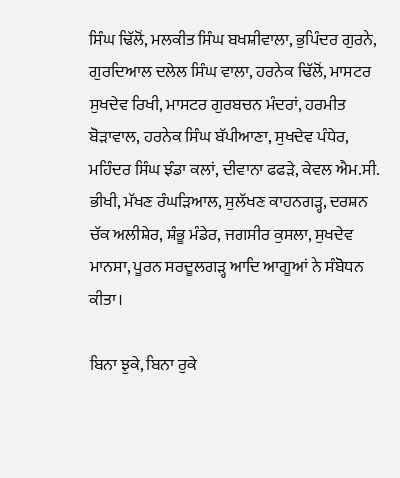ਸਿੰਘ ਢਿੱਲੋਂ, ਮਲਕੀਤ ਸਿੰਘ ਬਖਸ਼ੀਵਾਲਾ, ਭੁਪਿੰਦਰ ਗੁਰਨੇ, ਗੁਰਦਿਆਲ ਦਲੇਲ ਸਿੰਘ ਵਾਲਾ, ਹਰਨੇਕ ਢਿੱਲੋਂ, ਮਾਸਟਰ ਸੁਖਦੇਵ ਰਿਖੀ, ਮਾਸਟਰ ਗੁਰਬਚਨ ਮੰਦਰਾਂ, ਹਰਮੀਤ ਬੋੜਾਵਾਲ, ਹਰਨੇਕ ਸਿੰਘ ਬੱਪੀਆਣਾ, ਸੁਖਦੇਵ ਪੰਧੇਰ, ਮਹਿੰਦਰ ਸਿੰਘ ਝੰਡਾ ਕਲਾਂ, ਦੀਵਾਨਾ ਫਫੜੇ, ਕੇਵਲ ਐਮ.ਸੀ. ਭੀਖੀ, ਮੱਖਣ ਰੰਘੜਿਆਲ, ਸੁਲੱਖਣ ਕਾਹਨਗੜ੍ਹ, ਦਰਸ਼ਨ ਚੱਕ ਅਲੀਸ਼ੇਰ, ਸ਼ੰਭੂ ਮੰਡੇਰ, ਜਗਸੀਰ ਕੁਸਲਾ, ਸੁਖਦੇਵ ਮਾਨਸਾ, ਪੂਰਨ ਸਰਦੂਲਗੜ੍ਹ ਆਦਿ ਆਗੂਆਂ ਨੇ ਸੰਬੋਧਨ ਕੀਤਾ।

ਬਿਨਾ ਝੁਕੇ, ਬਿਨਾ ਰੁਕੇ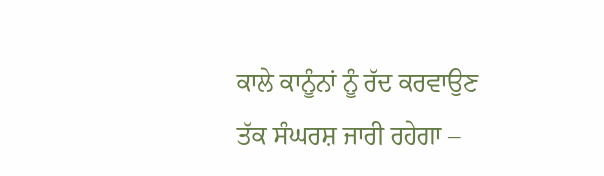ਕਾਲੇ ਕਾਨੂੰਨਾਂ ਨੂੰ ਰੱਦ ਕਰਵਾਉਣ ਤੱਕ ਸੰਘਰਸ਼ ਜਾਰੀ ਰਹੇਗਾ –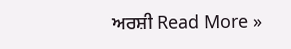ਅਰਸ਼ੀ Read More »